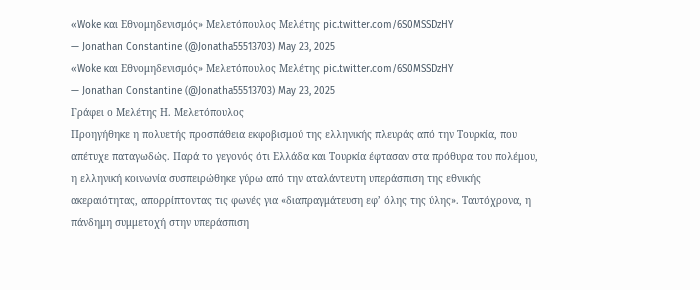«Woke και Εθνομηδενισμός» Μελετόπουλος Μελέτης pic.twitter.com/6S0MSSDzHY
— Jonathan Constantine (@Jonatha55513703) May 23, 2025
«Woke και Εθνομηδενισμός» Μελετόπουλος Μελέτης pic.twitter.com/6S0MSSDzHY
— Jonathan Constantine (@Jonatha55513703) May 23, 2025
Γράφει ο Μελέτης Η. Μελετόπουλος
Προηγήθηκε η πολυετής προσπάθεια εκφοβισμού της ελληνικής πλευράς από την Τουρκία, που απέτυχε παταγωδώς. Παρά το γεγονός ότι Ελλάδα και Τουρκία έφτασαν στα πρόθυρα του πολέμου, η ελληνική κοινωνία συσπειρώθηκε γύρω από την αταλάντευτη υπεράσπιση της εθνικής ακεραιότητας, απορρίπτοντας τις φωνές για «διαπραγμάτευση εφ’ όλης της ύλης». Ταυτόχρονα, η πάνδημη συμμετοχή στην υπεράσπιση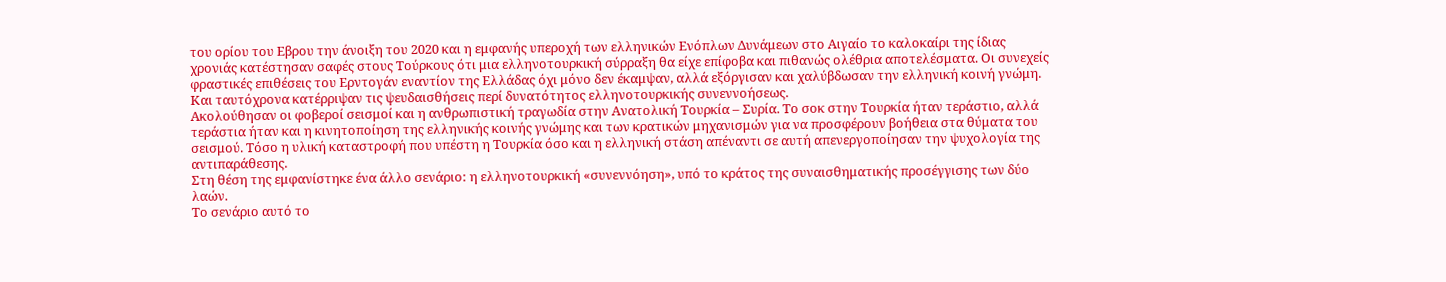του ορίου του Εβρου την άνοιξη του 2020 και η εμφανής υπεροχή των ελληνικών Ενόπλων Δυνάμεων στο Αιγαίο το καλοκαίρι της ίδιας χρονιάς κατέστησαν σαφές στους Τούρκους ότι μια ελληνοτουρκική σύρραξη θα είχε επίφοβα και πιθανώς ολέθρια αποτελέσματα. Οι συνεχείς φραστικές επιθέσεις του Ερντογάν εναντίον της Ελλάδας όχι μόνο δεν έκαμψαν, αλλά εξόργισαν και χαλύβδωσαν την ελληνική κοινή γνώμη. Και ταυτόχρονα κατέρριψαν τις ψευδαισθήσεις περί δυνατότητος ελληνοτουρκικής συνεννοήσεως.
Ακολούθησαν οι φοβεροί σεισμοί και η ανθρωπιστική τραγωδία στην Ανατολική Τουρκία – Συρία. Το σοκ στην Τουρκία ήταν τεράστιο, αλλά τεράστια ήταν και η κινητοποίηση της ελληνικής κοινής γνώμης και των κρατικών μηχανισμών για να προσφέρουν βοήθεια στα θύματα του σεισμού. Τόσο η υλική καταστροφή που υπέστη η Τουρκία όσο και η ελληνική στάση απέναντι σε αυτή απενεργοποίησαν την ψυχολογία της αντιπαράθεσης.
Στη θέση της εμφανίστηκε ένα άλλο σενάριο: η ελληνοτουρκική «συνεννόηση», υπό το κράτος της συναισθηματικής προσέγγισης των δύο λαών.
Το σενάριο αυτό το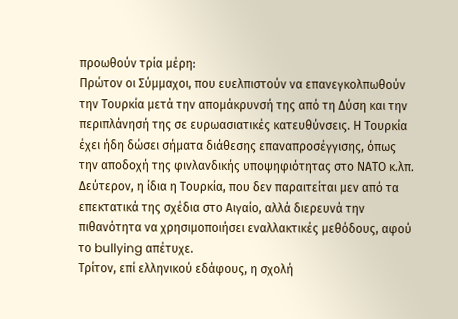προωθούν τρία μέρη:
Πρώτον οι Σύμμαχοι, που ευελπιστούν να επανεγκολπωθούν την Τουρκία μετά την απομάκρυνσή της από τη Δύση και την περιπλάνησή της σε ευρωασιατικές κατευθύνσεις. Η Τουρκία έχει ήδη δώσει σήματα διάθεσης επαναπροσέγγισης, όπως την αποδοχή της φινλανδικής υποψηφιότητας στο ΝΑΤΟ κ.λπ.
Δεύτερον, η ίδια η Τουρκία, που δεν παραιτείται μεν από τα επεκτατικά της σχέδια στο Αιγαίο, αλλά διερευνά την πιθανότητα να χρησιμοποιήσει εναλλακτικές μεθόδους, αφού το bullying απέτυχε.
Τρίτον, επί ελληνικού εδάφους, η σχολή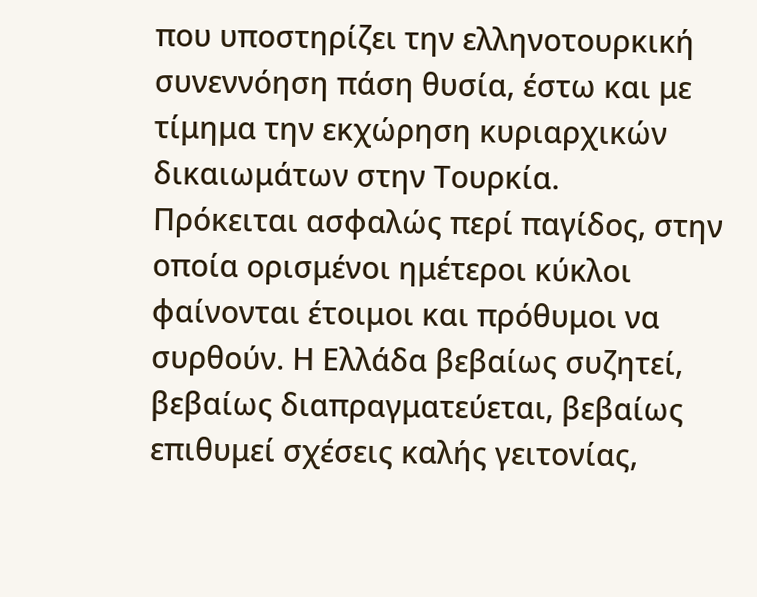που υποστηρίζει την ελληνοτουρκική συνεννόηση πάση θυσία, έστω και με τίμημα την εκχώρηση κυριαρχικών δικαιωμάτων στην Τουρκία.
Πρόκειται ασφαλώς περί παγίδος, στην οποία ορισμένοι ημέτεροι κύκλοι φαίνονται έτοιμοι και πρόθυμοι να συρθούν. Η Ελλάδα βεβαίως συζητεί, βεβαίως διαπραγματεύεται, βεβαίως επιθυμεί σχέσεις καλής γειτονίας,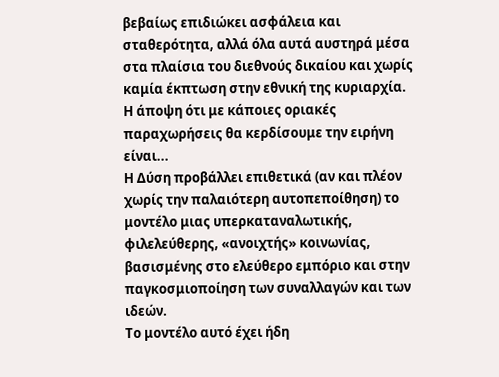βεβαίως επιδιώκει ασφάλεια και σταθερότητα, αλλά όλα αυτά αυστηρά μέσα στα πλαίσια του διεθνούς δικαίου και χωρίς καμία έκπτωση στην εθνική της κυριαρχία.
Η άποψη ότι με κάποιες οριακές παραχωρήσεις θα κερδίσουμε την ειρήνη είναι...
Η Δύση προβάλλει επιθετικά (αν και πλέον χωρίς την παλαιότερη αυτοπεποίθηση) το μοντέλο μιας υπερκαταναλωτικής, φιλελεύθερης, «ανοιχτής» κοινωνίας, βασισμένης στο ελεύθερο εμπόριο και στην παγκοσμιοποίηση των συναλλαγών και των ιδεών.
Το μοντέλο αυτό έχει ήδη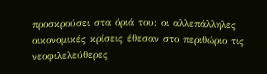προσκρούσει στα όριά του: οι αλλεπάλληλες οικονομικές κρίσεις έθεσαν στο περιθώριο τις νεοφιλελεύθερες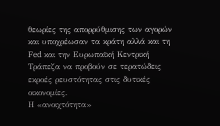θεωρίες της απορρύθμισης των αγορών και υποχρέωσαν τα κράτη αλλά και τη Fed και την Ευρωπαϊκή Κεντρική Τράπεζα να προβούν σε τερατώδεις εκροές ρευστότητας στις δυτικές οικονομίες.
Η «ανοιχτότητα»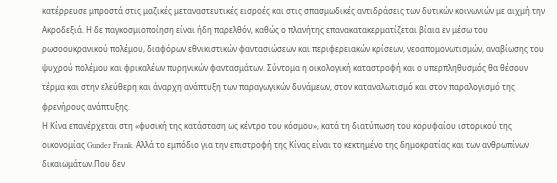κατέρρευσε μπροστά στις μαζικές μεταναστευτικές εισροές και στις σπασμωδικές αντιδράσεις των δυτικών κοινωνιών με αιχμή την Ακροδεξιά. Η δε παγκοσμιοποίηση είναι ήδη παρελθόν, καθώς ο πλανήτης επανακατακερματίζεται βίαια εν μέσω του ρωσοουκρανικού πολέμου, διαφόρων εθνικιστικών φαντασιώσεων και περιφερειακών κρίσεων, νεοαπομονωτισμών, αναβίωσης του ψυχρού πολέμου και φρικαλέων πυρηνικών φαντασμάτων. Σύντομα η οικολογική καταστροφή και ο υπερπληθυσμός θα θέσουν τέρμα και στην ελεύθερη και άναρχη ανάπτυξη των παραγωγικών δυνάμεων, στον καταναλωτισμό και στον παραλογισμό της φρενήρους ανάπτυξης.
Η Κίνα επανέρχεται στη «φυσική της κατάσταση ως κέντρο του κόσμου», κατά τη διατύπωση του κορυφαίου ιστορικού της οικονομίας Gunder Frank. Αλλά το εμπόδιο για την επιστροφή της Κίνας είναι το κεκτημένο της δημοκρατίας και των ανθρωπίνων δικαιωμάτων.Που δεν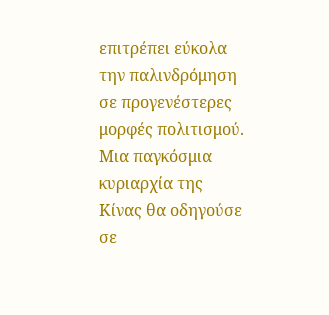επιτρέπει εύκολα την παλινδρόμηση σε προγενέστερες μορφές πολιτισμού. Μια παγκόσμια κυριαρχία της Κίνας θα οδηγούσε σε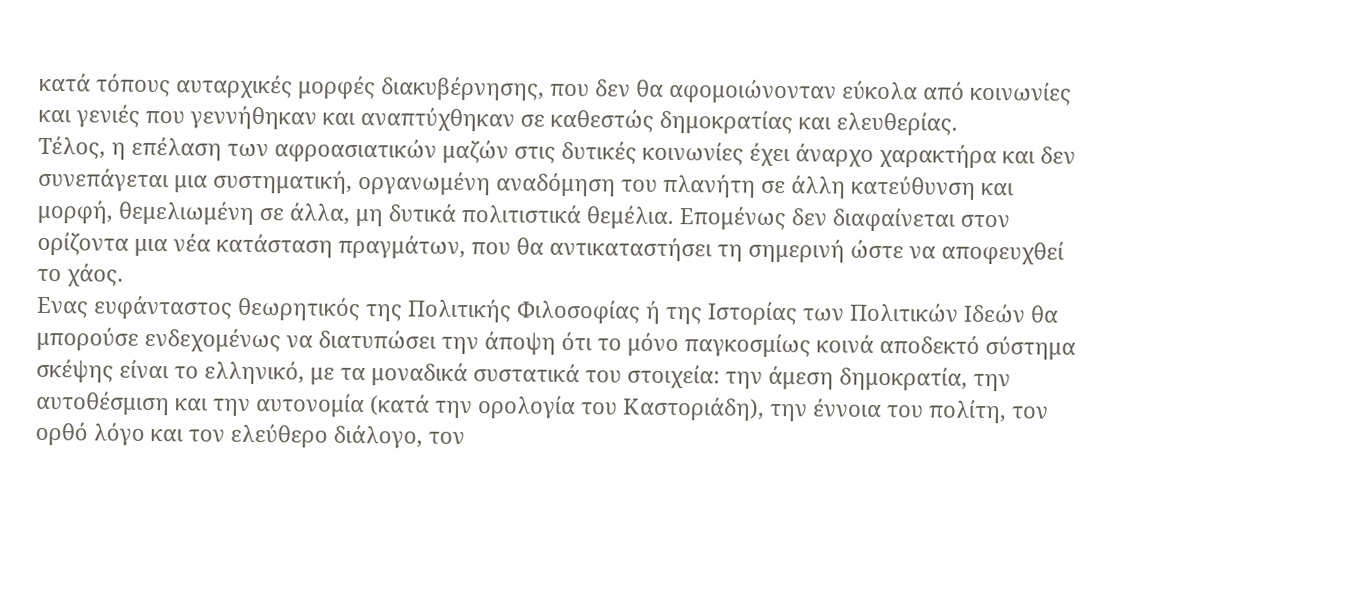κατά τόπους αυταρχικές μορφές διακυβέρνησης, που δεν θα αφομοιώνονταν εύκολα από κοινωνίες και γενιές που γεννήθηκαν και αναπτύχθηκαν σε καθεστώς δημοκρατίας και ελευθερίας.
Τέλος, η επέλαση των αφροασιατικών μαζών στις δυτικές κοινωνίες έχει άναρχο χαρακτήρα και δεν συνεπάγεται μια συστηματική, οργανωμένη αναδόμηση του πλανήτη σε άλλη κατεύθυνση και μορφή, θεμελιωμένη σε άλλα, μη δυτικά πολιτιστικά θεμέλια. Επομένως δεν διαφαίνεται στον ορίζοντα μια νέα κατάσταση πραγμάτων, που θα αντικαταστήσει τη σημερινή ώστε να αποφευχθεί το χάος.
Ενας ευφάνταστος θεωρητικός της Πολιτικής Φιλοσοφίας ή της Ιστορίας των Πολιτικών Ιδεών θα μπορούσε ενδεχομένως να διατυπώσει την άποψη ότι το μόνο παγκοσμίως κοινά αποδεκτό σύστημα σκέψης είναι το ελληνικό, με τα μοναδικά συστατικά του στοιχεία: την άμεση δημοκρατία, την αυτοθέσμιση και την αυτονομία (κατά την ορολογία του Καστοριάδη), την έννοια του πολίτη, τον ορθό λόγο και τον ελεύθερο διάλογο, τον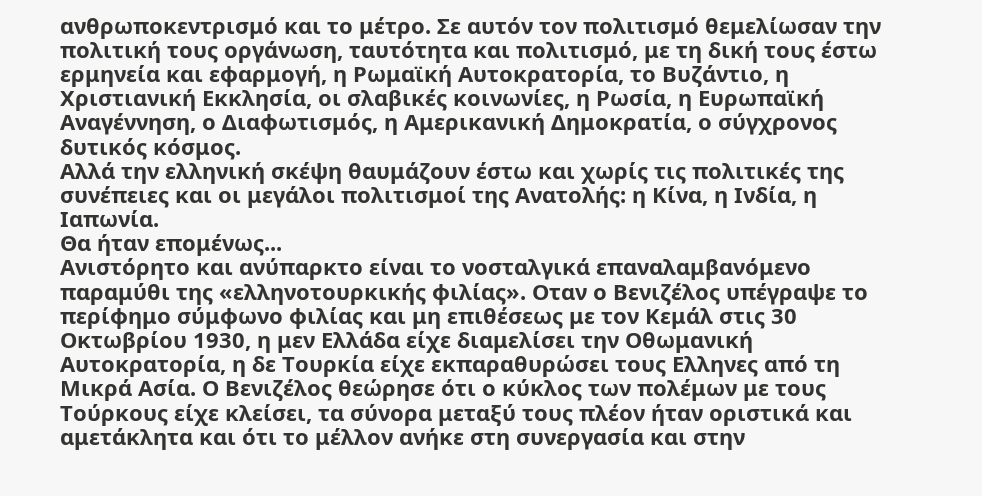ανθρωποκεντρισμό και το μέτρο. Σε αυτόν τον πολιτισμό θεμελίωσαν την πολιτική τους οργάνωση, ταυτότητα και πολιτισμό, με τη δική τους έστω ερμηνεία και εφαρμογή, η Ρωμαϊκή Αυτοκρατορία, το Βυζάντιο, η Χριστιανική Εκκλησία, οι σλαβικές κοινωνίες, η Ρωσία, η Ευρωπαϊκή Αναγέννηση, ο Διαφωτισμός, η Αμερικανική Δημοκρατία, ο σύγχρονος δυτικός κόσμος.
Αλλά την ελληνική σκέψη θαυμάζουν έστω και χωρίς τις πολιτικές της συνέπειες και οι μεγάλοι πολιτισμοί της Ανατολής: η Κίνα, η Ινδία, η Ιαπωνία.
Θα ήταν επομένως...
Ανιστόρητο και ανύπαρκτο είναι το νοσταλγικά επαναλαμβανόμενο παραμύθι της «ελληνοτουρκικής φιλίας». Οταν ο Βενιζέλος υπέγραψε το περίφημο σύμφωνο φιλίας και μη επιθέσεως με τον Κεμάλ στις 30 Οκτωβρίου 1930, η μεν Ελλάδα είχε διαμελίσει την Οθωμανική Αυτοκρατορία, η δε Τουρκία είχε εκπαραθυρώσει τους Ελληνες από τη Μικρά Ασία. Ο Βενιζέλος θεώρησε ότι ο κύκλος των πολέμων με τους Τούρκους είχε κλείσει, τα σύνορα μεταξύ τους πλέον ήταν οριστικά και αμετάκλητα και ότι το μέλλον ανήκε στη συνεργασία και στην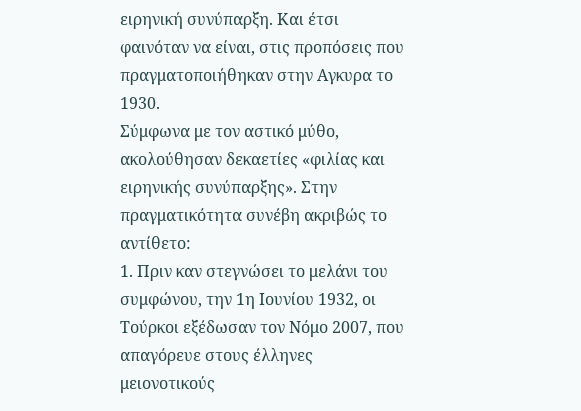ειρηνική συνύπαρξη. Και έτσι φαινόταν να είναι, στις προπόσεις που πραγματοποιήθηκαν στην Αγκυρα το 1930.
Σύμφωνα με τον αστικό μύθο, ακολούθησαν δεκαετίες «φιλίας και ειρηνικής συνύπαρξης». Στην πραγματικότητα συνέβη ακριβώς το αντίθετο:
1. Πριν καν στεγνώσει το μελάνι του συμφώνου, την 1η Ιουνίου 1932, οι Τούρκοι εξέδωσαν τον Νόμο 2007, που απαγόρευε στους έλληνες μειονοτικούς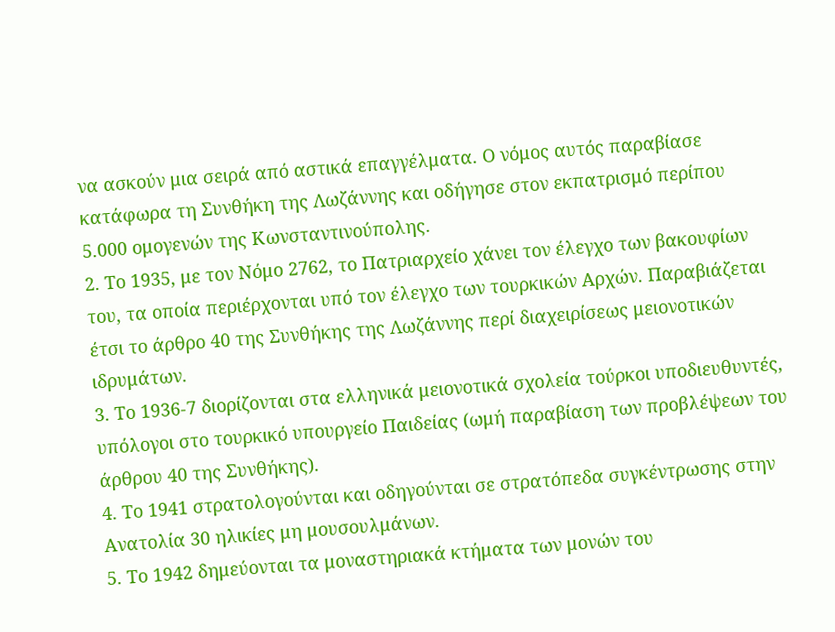να ασκούν μια σειρά από αστικά επαγγέλματα. Ο νόμος αυτός παραβίασε κατάφωρα τη Συνθήκη της Λωζάννης και οδήγησε στον εκπατρισμό περίπου 5.000 ομογενών της Κωνσταντινούπολης.
2. Το 1935, με τον Νόμο 2762, το Πατριαρχείο χάνει τον έλεγχο των βακουφίων του, τα οποία περιέρχονται υπό τον έλεγχο των τουρκικών Αρχών. Παραβιάζεται έτσι το άρθρο 40 της Συνθήκης της Λωζάννης περί διαχειρίσεως μειονοτικών ιδρυμάτων.
3. Το 1936-7 διορίζονται στα ελληνικά μειονοτικά σχολεία τούρκοι υποδιευθυντές, υπόλογοι στο τουρκικό υπουργείο Παιδείας (ωμή παραβίαση των προβλέψεων του άρθρου 40 της Συνθήκης).
4. Το 1941 στρατολογούνται και οδηγούνται σε στρατόπεδα συγκέντρωσης στην Ανατολία 30 ηλικίες μη μουσουλμάνων.
5. Το 1942 δημεύονται τα μοναστηριακά κτήματα των μονών του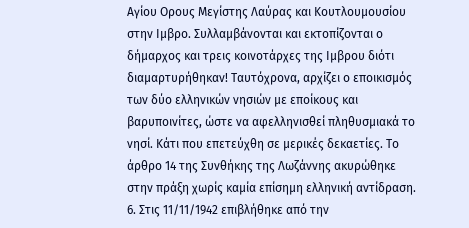Αγίου Ορους Μεγίστης Λαύρας και Κουτλουμουσίου στην Ιμβρο. Συλλαμβάνονται και εκτοπίζονται ο δήμαρχος και τρεις κοινοτάρχες της Ιμβρου διότι διαμαρτυρήθηκαν! Ταυτόχρονα, αρχίζει ο εποικισμός των δύο ελληνικών νησιών με εποίκους και βαρυποινίτες, ώστε να αφελληνισθεί πληθυσμιακά το νησί. Κάτι που επετεύχθη σε μερικές δεκαετίες. Το άρθρο 14 της Συνθήκης της Λωζάννης ακυρώθηκε στην πράξη χωρίς καμία επίσημη ελληνική αντίδραση.
6. Στις 11/11/1942 επιβλήθηκε από την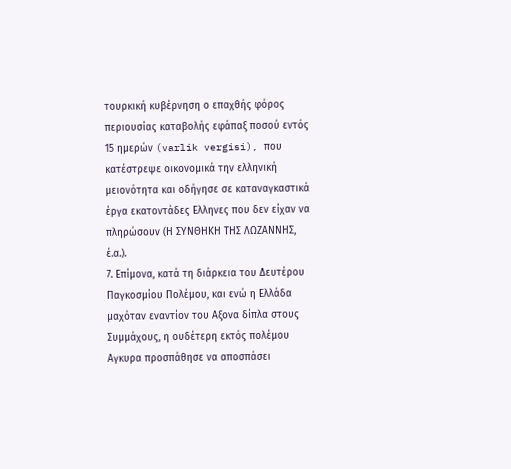τουρκική κυβέρνηση ο επαχθής φόρος περιουσίας καταβολής εφάπαξ ποσού εντός 15 ημερών (varlik vergisi), που κατέστρεψε οικονομικά την ελληνική μειονότητα και οδήγησε σε καταναγκαστικά έργα εκατοντάδες Ελληνες που δεν είχαν να πληρώσουν (Η ΣΥΝΘΗΚΗ ΤΗΣ ΛΩΖΑΝΝΗΣ, έ.α.).
7. Επίμονα, κατά τη διάρκεια του Δευτέρου Παγκοσμίου Πολέμου, και ενώ η Ελλάδα μαχόταν εναντίον του Αξονα δίπλα στους Συμμάχους, η ουδέτερη εκτός πολέμου Αγκυρα προσπάθησε να αποσπάσει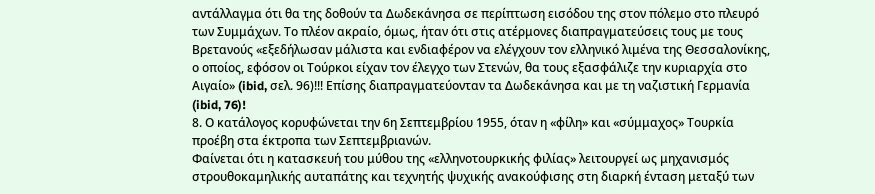αντάλλαγμα ότι θα της δοθούν τα Δωδεκάνησα σε περίπτωση εισόδου της στον πόλεμο στο πλευρό των Συμμάχων. Το πλέον ακραίο, όμως, ήταν ότι στις ατέρμονες διαπραγματεύσεις τους με τους Βρετανούς «εξεδήλωσαν μάλιστα και ενδιαφέρον να ελέγχουν τον ελληνικό λιμένα της Θεσσαλονίκης, ο οποίος, εφόσον οι Τούρκοι είχαν τον έλεγχο των Στενών, θα τους εξασφάλιζε την κυριαρχία στο Αιγαίο» (ibid, σελ. 96)!!! Επίσης διαπραγματεύονταν τα Δωδεκάνησα και με τη ναζιστική Γερμανία (ibid, 76)!
8. Ο κατάλογος κορυφώνεται την 6η Σεπτεμβρίου 1955, όταν η «φίλη» και «σύμμαχος» Τουρκία προέβη στα έκτροπα των Σεπτεμβριανών.
Φαίνεται ότι η κατασκευή του μύθου της «ελληνοτουρκικής φιλίας» λειτουργεί ως μηχανισμός στρουθοκαμηλικής αυταπάτης και τεχνητής ψυχικής ανακούφισης στη διαρκή ένταση μεταξύ των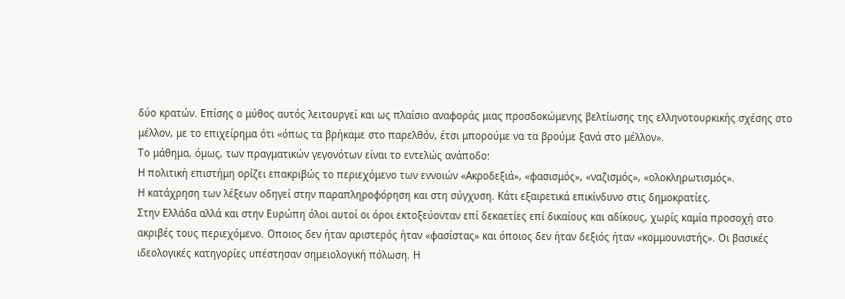δύο κρατών. Επίσης ο μύθος αυτός λειτουργεί και ως πλαίσιο αναφοράς μιας προσδοκώμενης βελτίωσης της ελληνοτουρκικής σχέσης στο μέλλον, με το επιχείρημα ότι «όπως τα βρήκαμε στο παρελθόν, έτσι μπορούμε να τα βρούμε ξανά στο μέλλον».
Το μάθημα, όμως, των πραγματικών γεγονότων είναι το εντελώς ανάποδο:
Η πολιτική επιστήμη ορίζει επακριβώς το περιεχόμενο των εννοιών «Ακροδεξιά», «φασισμός», «ναζισμός», «ολοκληρωτισμός».
Η κατάχρηση των λέξεων οδηγεί στην παραπληροφόρηση και στη σύγχυση. Κάτι εξαιρετικά επικίνδυνο στις δημοκρατίες.
Στην Ελλάδα αλλά και στην Ευρώπη όλοι αυτοί οι όροι εκτοξεύονταν επί δεκαετίες επί δικαίους και αδίκους, χωρίς καμία προσοχή στο ακριβές τους περιεχόμενο. Οποιος δεν ήταν αριστερός ήταν «φασίστας» και όποιος δεν ήταν δεξιός ήταν «κομμουνιστής». Οι βασικές ιδεολογικές κατηγορίες υπέστησαν σημειολογική πόλωση. Η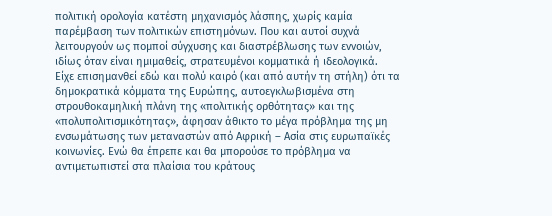πολιτική ορολογία κατέστη μηχανισμός λάσπης, χωρίς καμία παρέμβαση των πολιτικών επιστημόνων. Που και αυτοί συχνά λειτουργούν ως πομποί σύγχυσης και διαστρέβλωσης των εννοιών, ιδίως όταν είναι ημιμαθείς, στρατευμένοι κομματικά ή ιδεολογικά.
Είχε επισημανθεί εδώ και πολύ καιρό (και από αυτήν τη στήλη) ότι τα δημοκρατικά κόμματα της Ευρώπης, αυτοεγκλωβισμένα στη στρουθοκαμηλική πλάνη της «πολιτικής ορθότητας» και της «πολυπολιτισμικότητας», άφησαν άθικτο το μέγα πρόβλημα της μη ενσωμάτωσης των μεταναστών από Αφρική – Ασία στις ευρωπαϊκές κοινωνίες. Ενώ θα έπρεπε και θα μπορούσε το πρόβλημα να αντιμετωπιστεί στα πλαίσια του κράτους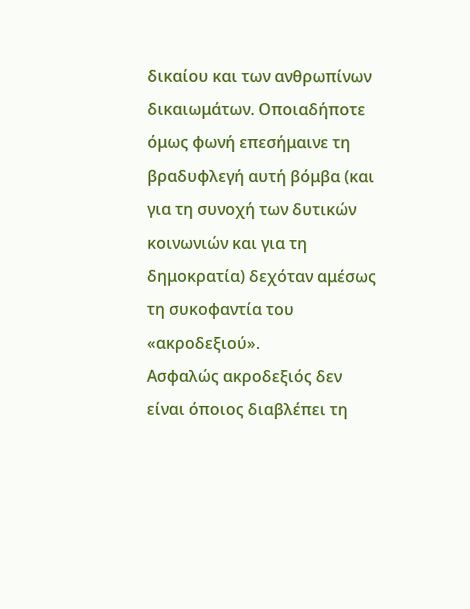δικαίου και των ανθρωπίνων δικαιωμάτων. Οποιαδήποτε όμως φωνή επεσήμαινε τη βραδυφλεγή αυτή βόμβα (και για τη συνοχή των δυτικών κοινωνιών και για τη δημοκρατία) δεχόταν αμέσως τη συκοφαντία του «ακροδεξιού».
Ασφαλώς ακροδεξιός δεν είναι όποιος διαβλέπει τη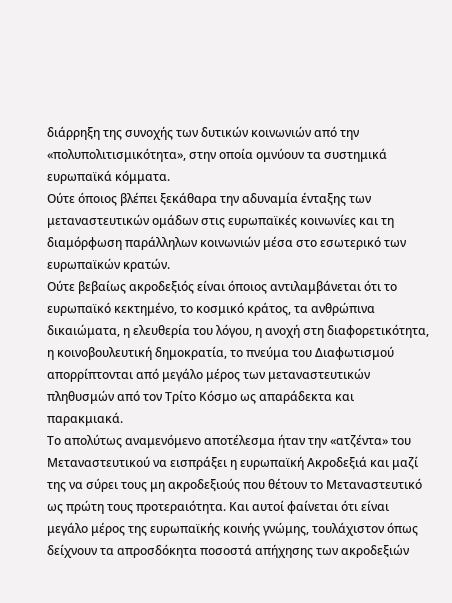διάρρηξη της συνοχής των δυτικών κοινωνιών από την «πολυπολιτισμικότητα», στην οποία ομνύουν τα συστημικά ευρωπαϊκά κόμματα.
Ούτε όποιος βλέπει ξεκάθαρα την αδυναμία ένταξης των μεταναστευτικών ομάδων στις ευρωπαϊκές κοινωνίες και τη διαμόρφωση παράλληλων κοινωνιών μέσα στο εσωτερικό των ευρωπαϊκών κρατών.
Ούτε βεβαίως ακροδεξιός είναι όποιος αντιλαμβάνεται ότι το ευρωπαϊκό κεκτημένο, το κοσμικό κράτος, τα ανθρώπινα δικαιώματα, η ελευθερία του λόγου, η ανοχή στη διαφορετικότητα, η κοινοβουλευτική δημοκρατία, το πνεύμα του Διαφωτισμού απορρίπτονται από μεγάλο μέρος των μεταναστευτικών πληθυσμών από τον Τρίτο Κόσμο ως απαράδεκτα και παρακμιακά.
Το απολύτως αναμενόμενο αποτέλεσμα ήταν την «ατζέντα» του Μεταναστευτικού να εισπράξει η ευρωπαϊκή Ακροδεξιά και μαζί της να σύρει τους μη ακροδεξιούς που θέτουν το Μεταναστευτικό ως πρώτη τους προτεραιότητα. Και αυτοί φαίνεται ότι είναι μεγάλο μέρος της ευρωπαϊκής κοινής γνώμης, τουλάχιστον όπως δείχνουν τα απροσδόκητα ποσοστά απήχησης των ακροδεξιών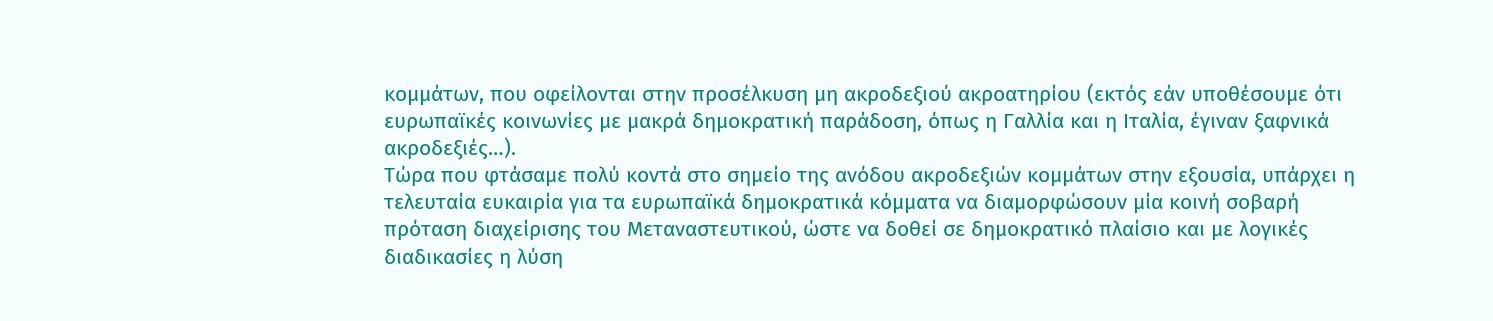κομμάτων, που οφείλονται στην προσέλκυση μη ακροδεξιού ακροατηρίου (εκτός εάν υποθέσουμε ότι ευρωπαϊκές κοινωνίες με μακρά δημοκρατική παράδοση, όπως η Γαλλία και η Ιταλία, έγιναν ξαφνικά ακροδεξιές…).
Τώρα που φτάσαμε πολύ κοντά στο σημείο της ανόδου ακροδεξιών κομμάτων στην εξουσία, υπάρχει η τελευταία ευκαιρία για τα ευρωπαϊκά δημοκρατικά κόμματα να διαμορφώσουν μία κοινή σοβαρή πρόταση διαχείρισης του Μεταναστευτικού, ώστε να δοθεί σε δημοκρατικό πλαίσιο και με λογικές διαδικασίες η λύση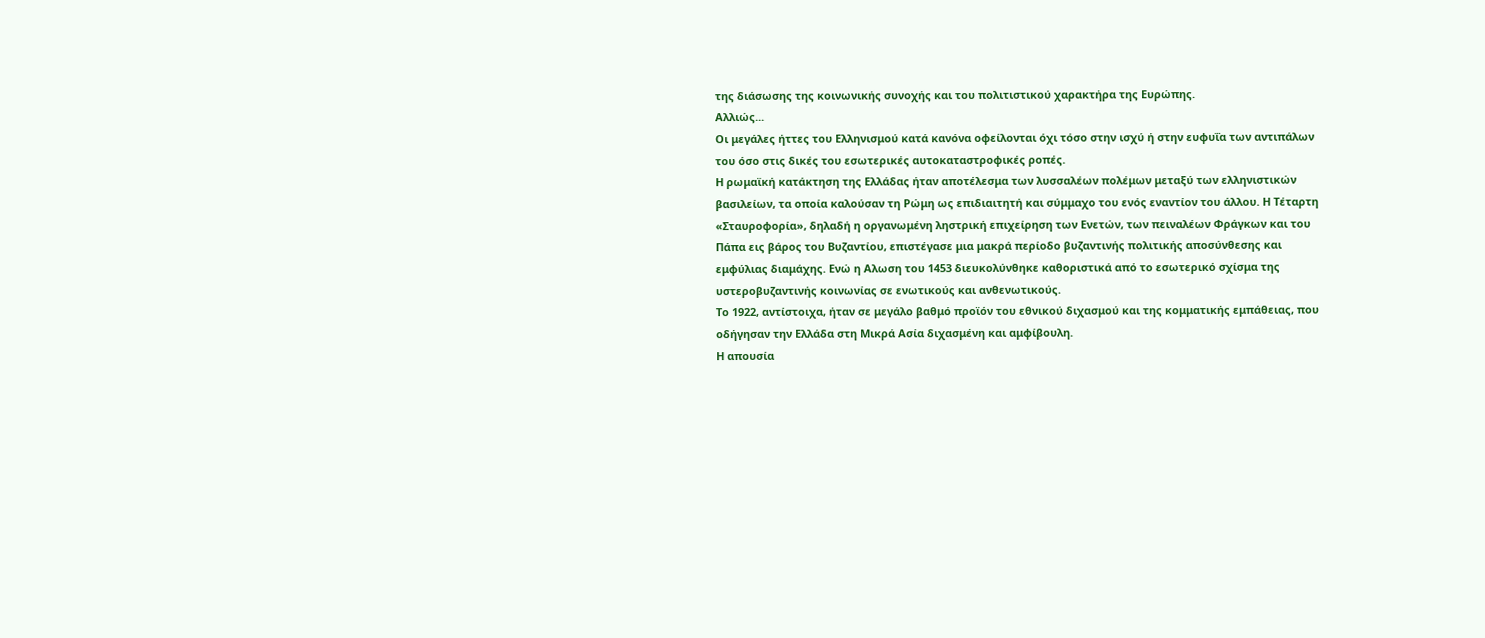της διάσωσης της κοινωνικής συνοχής και του πολιτιστικού χαρακτήρα της Ευρώπης.
Αλλιώς...
Οι μεγάλες ήττες του Ελληνισμού κατά κανόνα οφείλονται όχι τόσο στην ισχύ ή στην ευφυΐα των αντιπάλων του όσο στις δικές του εσωτερικές αυτοκαταστροφικές ροπές.
Η ρωμαϊκή κατάκτηση της Ελλάδας ήταν αποτέλεσμα των λυσσαλέων πολέμων μεταξύ των ελληνιστικών βασιλείων, τα οποία καλούσαν τη Ρώμη ως επιδιαιτητή και σύμμαχο του ενός εναντίον του άλλου. Η Τέταρτη «Σταυροφορία», δηλαδή η οργανωμένη ληστρική επιχείρηση των Ενετών, των πειναλέων Φράγκων και του Πάπα εις βάρος του Βυζαντίου, επιστέγασε μια μακρά περίοδο βυζαντινής πολιτικής αποσύνθεσης και εμφύλιας διαμάχης. Ενώ η Αλωση του 1453 διευκολύνθηκε καθοριστικά από το εσωτερικό σχίσμα της υστεροβυζαντινής κοινωνίας σε ενωτικούς και ανθενωτικούς.
Το 1922, αντίστοιχα, ήταν σε μεγάλο βαθμό προϊόν του εθνικού διχασμού και της κομματικής εμπάθειας, που οδήγησαν την Ελλάδα στη Μικρά Ασία διχασμένη και αμφίβουλη.
Η απουσία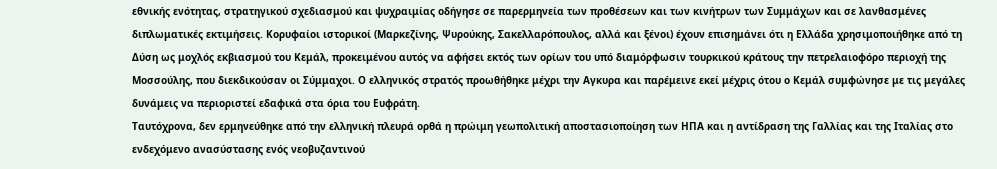εθνικής ενότητας, στρατηγικού σχεδιασμού και ψυχραιμίας οδήγησε σε παρερμηνεία των προθέσεων και των κινήτρων των Συμμάχων και σε λανθασμένες διπλωματικές εκτιμήσεις. Κορυφαίοι ιστορικοί (Μαρκεζίνης, Ψυρούκης, Σακελλαρόπουλος, αλλά και ξένοι) έχουν επισημάνει ότι η Ελλάδα χρησιμοποιήθηκε από τη Δύση ως μοχλός εκβιασμού του Κεμάλ, προκειμένου αυτός να αφήσει εκτός των ορίων του υπό διαμόρφωσιν τουρκικού κράτους την πετρελαιοφόρο περιοχή της Μοσσούλης, που διεκδικούσαν οι Σύμμαχοι. Ο ελληνικός στρατός προωθήθηκε μέχρι την Αγκυρα και παρέμεινε εκεί μέχρις ότου ο Κεμάλ συμφώνησε με τις μεγάλες δυνάμεις να περιοριστεί εδαφικά στα όρια του Ευφράτη.
Ταυτόχρονα, δεν ερμηνεύθηκε από την ελληνική πλευρά ορθά η πρώιμη γεωπολιτική αποστασιοποίηση των ΗΠΑ και η αντίδραση της Γαλλίας και της Ιταλίας στο ενδεχόμενο ανασύστασης ενός νεοβυζαντινού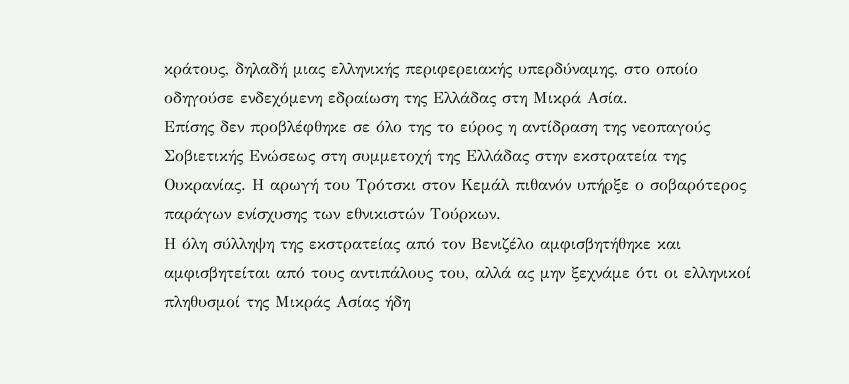κράτους, δηλαδή μιας ελληνικής περιφερειακής υπερδύναμης, στο οποίο οδηγούσε ενδεχόμενη εδραίωση της Ελλάδας στη Μικρά Ασία.
Επίσης δεν προβλέφθηκε σε όλο της το εύρος η αντίδραση της νεοπαγούς Σοβιετικής Ενώσεως στη συμμετοχή της Ελλάδας στην εκστρατεία της Ουκρανίας. Η αρωγή του Τρότσκι στον Κεμάλ πιθανόν υπήρξε ο σοβαρότερος παράγων ενίσχυσης των εθνικιστών Τούρκων.
Η όλη σύλληψη της εκστρατείας από τον Βενιζέλο αμφισβητήθηκε και αμφισβητείται από τους αντιπάλους του, αλλά ας μην ξεχνάμε ότι οι ελληνικοί πληθυσμοί της Μικράς Ασίας ήδη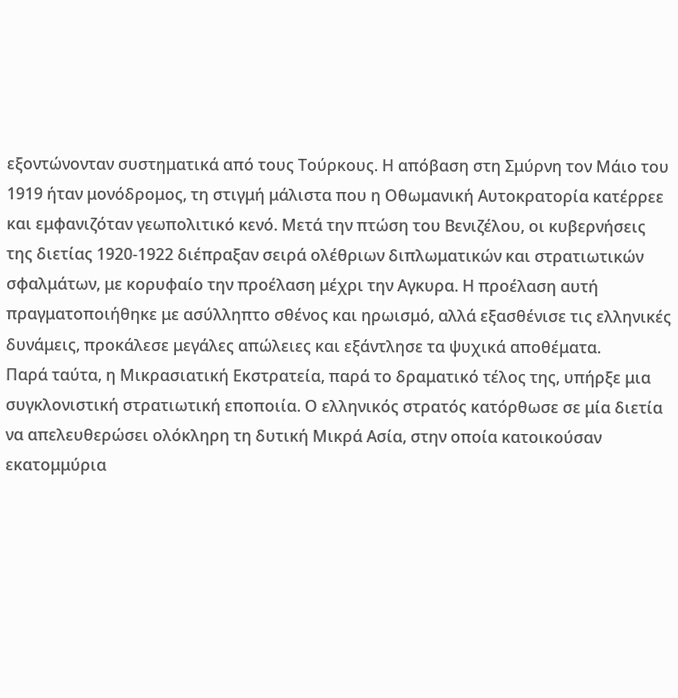εξοντώνονταν συστηματικά από τους Τούρκους. Η απόβαση στη Σμύρνη τον Μάιο του 1919 ήταν μονόδρομος, τη στιγμή μάλιστα που η Οθωμανική Αυτοκρατορία κατέρρεε και εμφανιζόταν γεωπολιτικό κενό. Μετά την πτώση του Βενιζέλου, οι κυβερνήσεις της διετίας 1920-1922 διέπραξαν σειρά ολέθριων διπλωματικών και στρατιωτικών σφαλμάτων, με κορυφαίο την προέλαση μέχρι την Αγκυρα. Η προέλαση αυτή πραγματοποιήθηκε με ασύλληπτο σθένος και ηρωισμό, αλλά εξασθένισε τις ελληνικές δυνάμεις, προκάλεσε μεγάλες απώλειες και εξάντλησε τα ψυχικά αποθέματα.
Παρά ταύτα, η Μικρασιατική Εκστρατεία, παρά το δραματικό τέλος της, υπήρξε μια συγκλονιστική στρατιωτική εποποιία. Ο ελληνικός στρατός κατόρθωσε σε μία διετία να απελευθερώσει ολόκληρη τη δυτική Μικρά Ασία, στην οποία κατοικούσαν εκατομμύρια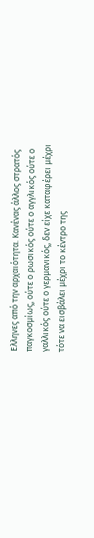Ελληνες από την αρχαιότητα. Κανένας άλλος στρατός παγκοσμίως, ούτε ο ρωσικός ούτε ο αγγλικός ούτε ο γαλλικός ούτε ο γερμανικός, δεν είχε καταφέρει μέχρι τότε να εισβάλει μέχρι το κέντρο της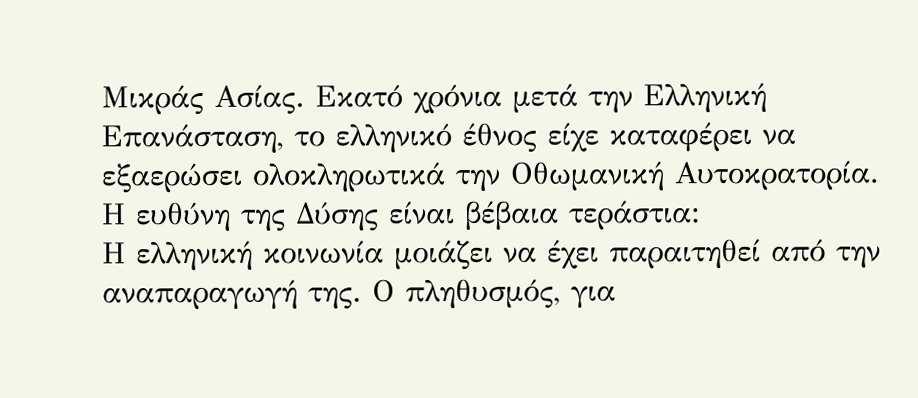Μικράς Ασίας. Εκατό χρόνια μετά την Ελληνική Επανάσταση, το ελληνικό έθνος είχε καταφέρει να εξαερώσει ολοκληρωτικά την Οθωμανική Αυτοκρατορία.
Η ευθύνη της Δύσης είναι βέβαια τεράστια:
Η ελληνική κοινωνία μοιάζει να έχει παραιτηθεί από την αναπαραγωγή της. Ο πληθυσμός, για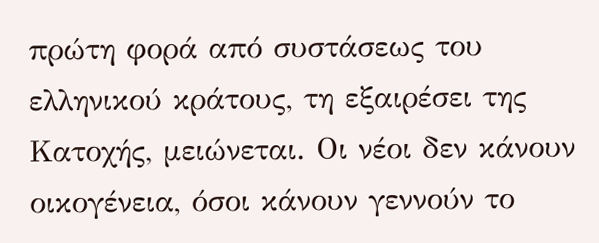πρώτη φορά από συστάσεως του ελληνικού κράτους, τη εξαιρέσει της Κατοχής, μειώνεται. Οι νέοι δεν κάνουν οικογένεια, όσοι κάνουν γεννούν το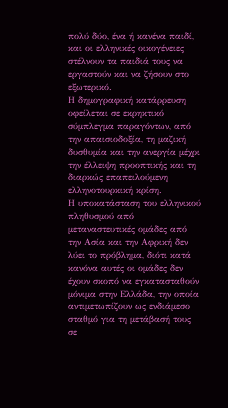πολύ δύο, ένα ή κανένα παιδί, και οι ελληνικές οικογένειες στέλνουν τα παιδιά τους να εργαστούν και να ζήσουν στο εξωτερικό.
Η δημογραφική κατάρρευση οφείλεται σε εκρηκτικό σύμπλεγμα παραγόντων, από την απαισιοδοξία, τη μαζική δυσθυμία και την ανεργία μέχρι την έλλειψη προοπτικής και τη διαρκώς επαπειλούμενη ελληνοτουρκική κρίση.
Η υποκατάσταση του ελληνικού πληθυσμού από μεταναστευτικές ομάδες από την Ασία και την Αφρική δεν λύει το πρόβλημα, διότι κατά κανόνα αυτές οι ομάδες δεν έχουν σκοπό να εγκατασταθούν μόνιμα στην Ελλάδα, την οποία αντιμετωπίζουν ως ενδιάμεσο σταθμό για τη μετάβασή τους σε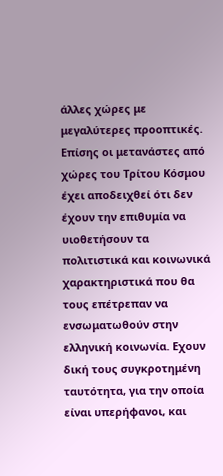άλλες χώρες με μεγαλύτερες προοπτικές. Επίσης οι μετανάστες από χώρες του Τρίτου Κόσμου έχει αποδειχθεί ότι δεν έχουν την επιθυμία να υιοθετήσουν τα πολιτιστικά και κοινωνικά χαρακτηριστικά που θα τους επέτρεπαν να ενσωματωθούν στην ελληνική κοινωνία. Εχουν δική τους συγκροτημένη ταυτότητα, για την οποία είναι υπερήφανοι, και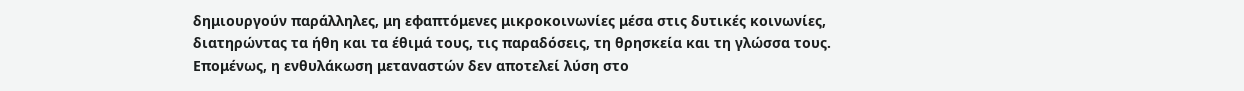δημιουργούν παράλληλες, μη εφαπτόμενες μικροκοινωνίες μέσα στις δυτικές κοινωνίες, διατηρώντας τα ήθη και τα έθιμά τους, τις παραδόσεις, τη θρησκεία και τη γλώσσα τους.
Επομένως, η ενθυλάκωση μεταναστών δεν αποτελεί λύση στο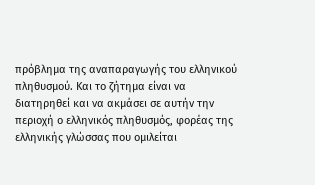πρόβλημα της αναπαραγωγής του ελληνικού πληθυσμού. Και το ζήτημα είναι να διατηρηθεί και να ακμάσει σε αυτήν την περιοχή ο ελληνικός πληθυσμός, φορέας της ελληνικής γλώσσας που ομιλείται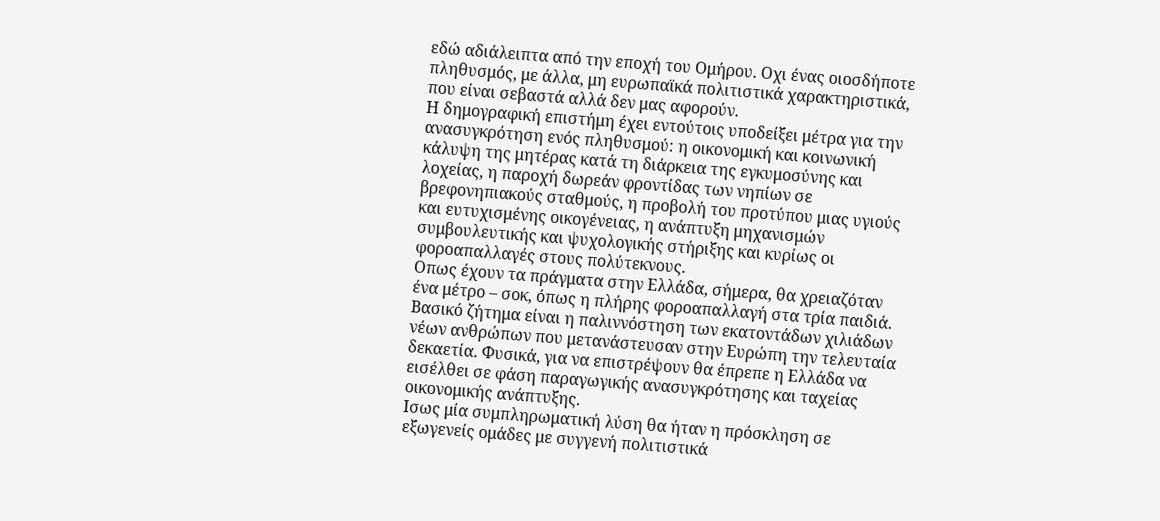εδώ αδιάλειπτα από την εποχή του Ομήρου. Οχι ένας οιοσδήποτε πληθυσμός, με άλλα, μη ευρωπαϊκά πολιτιστικά χαρακτηριστικά, που είναι σεβαστά αλλά δεν μας αφορούν.
Η δημογραφική επιστήμη έχει εντούτοις υποδείξει μέτρα για την ανασυγκρότηση ενός πληθυσμού: η οικονομική και κοινωνική κάλυψη της μητέρας κατά τη διάρκεια της εγκυμοσύνης και λοχείας, η παροχή δωρεάν φροντίδας των νηπίων σε βρεφονηπιακούς σταθμούς, η προβολή του προτύπου μιας υγιούς και ευτυχισμένης οικογένειας, η ανάπτυξη μηχανισμών συμβουλευτικής και ψυχολογικής στήριξης και κυρίως οι φοροαπαλλαγές στους πολύτεκνους.
Οπως έχουν τα πράγματα στην Ελλάδα, σήμερα, θα χρειαζόταν ένα μέτρο – σοκ, όπως η πλήρης φοροαπαλλαγή στα τρία παιδιά.
Βασικό ζήτημα είναι η παλιννόστηση των εκατοντάδων χιλιάδων νέων ανθρώπων που μετανάστευσαν στην Ευρώπη την τελευταία δεκαετία. Φυσικά, για να επιστρέψουν θα έπρεπε η Ελλάδα να εισέλθει σε φάση παραγωγικής ανασυγκρότησης και ταχείας οικονομικής ανάπτυξης.
Ισως μία συμπληρωματική λύση θα ήταν η πρόσκληση σε εξωγενείς ομάδες με συγγενή πολιτιστικά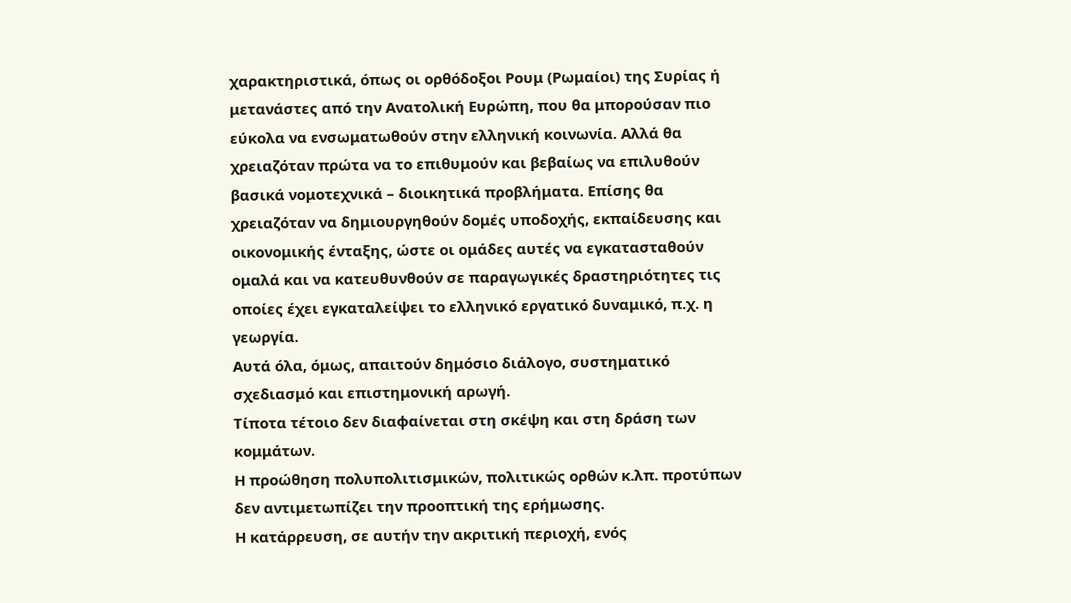χαρακτηριστικά, όπως οι ορθόδοξοι Ρουμ (Ρωμαίοι) της Συρίας ή μετανάστες από την Ανατολική Ευρώπη, που θα μπορούσαν πιο εύκολα να ενσωματωθούν στην ελληνική κοινωνία. Αλλά θα χρειαζόταν πρώτα να το επιθυμούν και βεβαίως να επιλυθούν βασικά νομοτεχνικά – διοικητικά προβλήματα. Επίσης θα χρειαζόταν να δημιουργηθούν δομές υποδοχής, εκπαίδευσης και οικονομικής ένταξης, ώστε οι ομάδες αυτές να εγκατασταθούν ομαλά και να κατευθυνθούν σε παραγωγικές δραστηριότητες τις οποίες έχει εγκαταλείψει το ελληνικό εργατικό δυναμικό, π.χ. η γεωργία.
Αυτά όλα, όμως, απαιτούν δημόσιο διάλογο, συστηματικό σχεδιασμό και επιστημονική αρωγή.
Τίποτα τέτοιο δεν διαφαίνεται στη σκέψη και στη δράση των κομμάτων.
Η προώθηση πολυπολιτισμικών, πολιτικώς ορθών κ.λπ. προτύπων δεν αντιμετωπίζει την προοπτική της ερήμωσης.
Η κατάρρευση, σε αυτήν την ακριτική περιοχή, ενός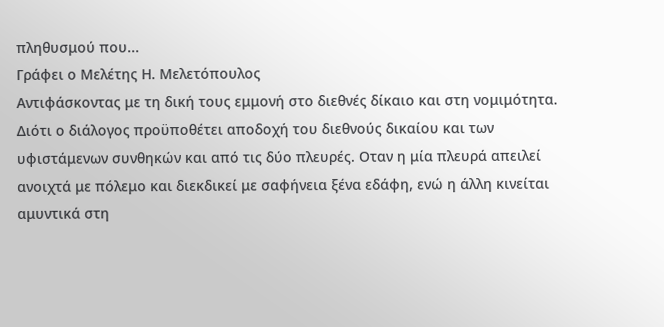πληθυσμού που...
Γράφει ο Μελέτης Η. Μελετόπουλος
Αντιφάσκοντας με τη δική τους εμμονή στο διεθνές δίκαιο και στη νομιμότητα. Διότι ο διάλογος προϋποθέτει αποδοχή του διεθνούς δικαίου και των υφιστάμενων συνθηκών και από τις δύο πλευρές. Οταν η μία πλευρά απειλεί ανοιχτά με πόλεμο και διεκδικεί με σαφήνεια ξένα εδάφη, ενώ η άλλη κινείται αμυντικά στη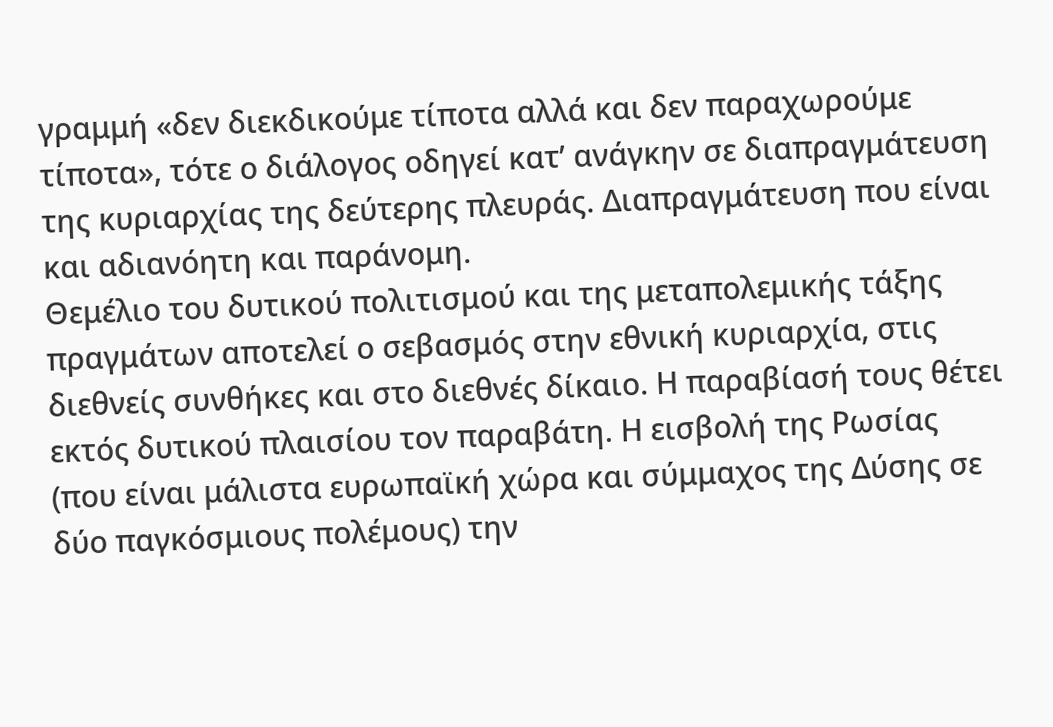γραμμή «δεν διεκδικούμε τίποτα αλλά και δεν παραχωρούμε τίποτα», τότε ο διάλογος οδηγεί κατ’ ανάγκην σε διαπραγμάτευση της κυριαρχίας της δεύτερης πλευράς. Διαπραγμάτευση που είναι και αδιανόητη και παράνομη.
Θεμέλιο του δυτικού πολιτισμού και της μεταπολεμικής τάξης πραγμάτων αποτελεί ο σεβασμός στην εθνική κυριαρχία, στις διεθνείς συνθήκες και στο διεθνές δίκαιο. Η παραβίασή τους θέτει εκτός δυτικού πλαισίου τον παραβάτη. Η εισβολή της Ρωσίας (που είναι μάλιστα ευρωπαϊκή χώρα και σύμμαχος της Δύσης σε δύο παγκόσμιους πολέμους) την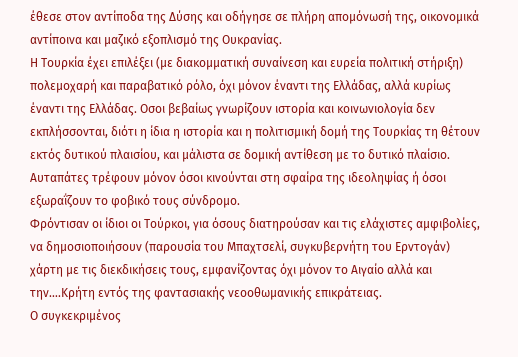έθεσε στον αντίποδα της Δύσης και οδήγησε σε πλήρη απομόνωσή της, οικονομικά αντίποινα και μαζικό εξοπλισμό της Ουκρανίας.
Η Τουρκία έχει επιλέξει (με διακομματική συναίνεση και ευρεία πολιτική στήριξη) πολεμοχαρή και παραβατικό ρόλο, όχι μόνον έναντι της Ελλάδας, αλλά κυρίως έναντι της Ελλάδας. Οσοι βεβαίως γνωρίζουν ιστορία και κοινωνιολογία δεν εκπλήσσονται, διότι η ίδια η ιστορία και η πολιτισμική δομή της Τουρκίας τη θέτουν εκτός δυτικού πλαισίου, και μάλιστα σε δομική αντίθεση με το δυτικό πλαίσιο. Αυταπάτες τρέφουν μόνον όσοι κινούνται στη σφαίρα της ιδεοληψίας ή όσοι εξωραΐζουν το φοβικό τους σύνδρομο.
Φρόντισαν οι ίδιοι οι Τούρκοι, για όσους διατηρούσαν και τις ελάχιστες αμφιβολίες, να δημοσιοποιήσουν (παρουσία του Μπαχτσελί, συγκυβερνήτη του Ερντογάν) χάρτη με τις διεκδικήσεις τους, εμφανίζοντας όχι μόνον το Αιγαίο αλλά και την….Κρήτη εντός της φαντασιακής νεοοθωμανικής επικράτειας.
Ο συγκεκριμένος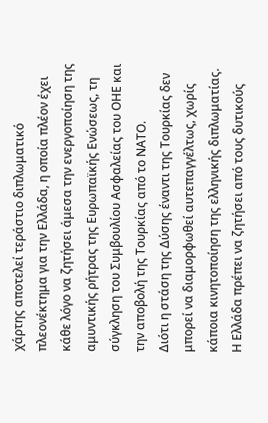χάρτης αποτελεί τεράστιο διπλωματικό πλεονέκτημα για την Ελλάδα, η οποία πλέον έχει κάθε λόγο να ζητήσει άμεσα την ενεργοποίηση της αμυντικής ρήτρας της Ευρωπαϊκής Ενώσεως, τη σύγκληση του Συμβουλίου Ασφαλείας του ΟΗΕ και την αποβολή της Τουρκίας από το ΝΑΤΟ.
Διότι η στάση της Δύσης έναντι της Τουρκίας δεν μπορεί να διαμορφωθεί αυτεπαγγέλτως, χωρίς κάποια κινητοποίηση της ελληνικής διπλωματίας. Η Ελλάδα πρέπει να ζητήσει από τους δυτικούς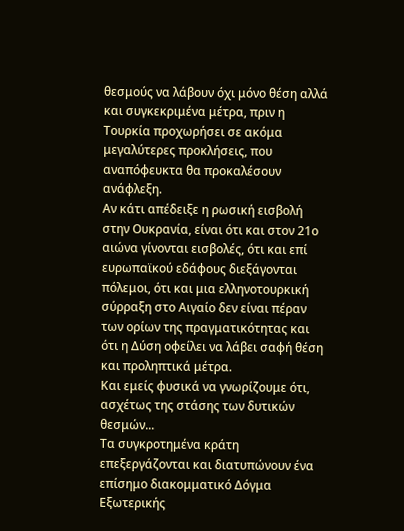θεσμούς να λάβουν όχι μόνο θέση αλλά και συγκεκριμένα μέτρα, πριν η Τουρκία προχωρήσει σε ακόμα μεγαλύτερες προκλήσεις, που αναπόφευκτα θα προκαλέσουν ανάφλεξη.
Αν κάτι απέδειξε η ρωσική εισβολή στην Ουκρανία, είναι ότι και στον 21ο αιώνα γίνονται εισβολές, ότι και επί ευρωπαϊκού εδάφους διεξάγονται πόλεμοι, ότι και μια ελληνοτουρκική σύρραξη στο Αιγαίο δεν είναι πέραν των ορίων της πραγματικότητας και ότι η Δύση οφείλει να λάβει σαφή θέση και προληπτικά μέτρα.
Και εμείς φυσικά να γνωρίζουμε ότι, ασχέτως της στάσης των δυτικών θεσμών...
Τα συγκροτημένα κράτη επεξεργάζονται και διατυπώνουν ένα επίσημο διακομματικό Δόγμα Εξωτερικής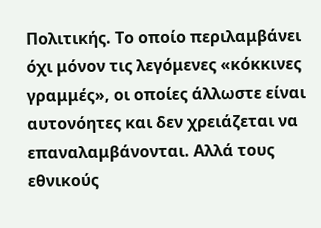Πολιτικής. Το οποίο περιλαμβάνει όχι μόνον τις λεγόμενες «κόκκινες γραμμές», οι οποίες άλλωστε είναι αυτονόητες και δεν χρειάζεται να επαναλαμβάνονται. Αλλά τους εθνικούς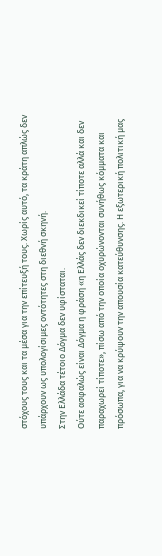στόχους τους και τα μέσα για την επίτευξή τους. Χωρίς αυτό, τα κράτη απλώς δεν υπάρχουν ως υπολογίσιμες οντότητες στη διεθνή σκηνή.
Στην Ελλάδα τέτοιο Δόγμα δεν υφίσταται.
Ούτε ασφαλώς είναι Δόγμα η φράση «η Ελλάς δεν διεκδικεί τίποτε αλλά και δεν παραχωρεί τίποτε», πίσω από την οποία οχυρώνονται συνήθως κόμματα και πρόσωπα, για να κρύψουν την απουσία κατεύθυνσης. Η εξωτερική πολιτική μας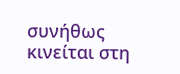συνήθως κινείται στη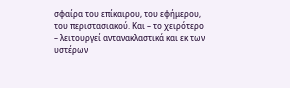σφαίρα του επίκαιρου, του εφήμερου, του περιστασιακού. Και – το χειρότερο – λειτουργεί αντανακλαστικά και εκ των υστέρων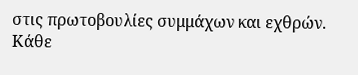στις πρωτοβουλίες συμμάχων και εχθρών.
Κάθε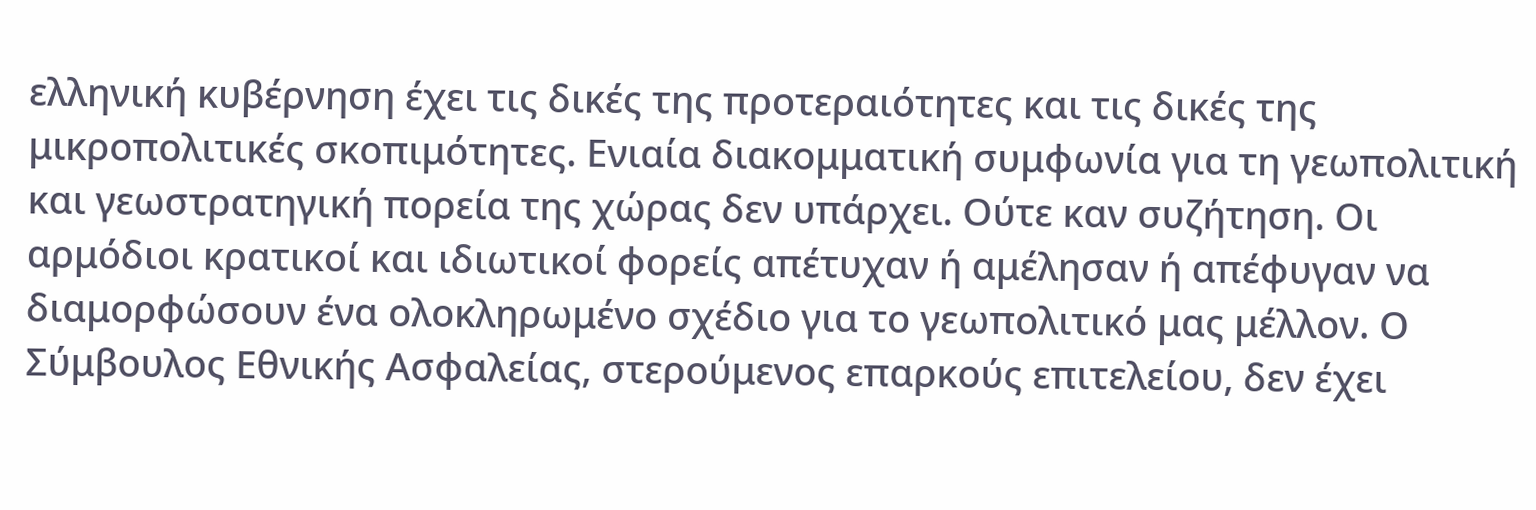ελληνική κυβέρνηση έχει τις δικές της προτεραιότητες και τις δικές της μικροπολιτικές σκοπιμότητες. Ενιαία διακομματική συμφωνία για τη γεωπολιτική και γεωστρατηγική πορεία της χώρας δεν υπάρχει. Ούτε καν συζήτηση. Οι αρμόδιοι κρατικοί και ιδιωτικοί φορείς απέτυχαν ή αμέλησαν ή απέφυγαν να διαμορφώσουν ένα ολοκληρωμένο σχέδιο για το γεωπολιτικό μας μέλλον. Ο Σύμβουλος Εθνικής Ασφαλείας, στερούμενος επαρκούς επιτελείου, δεν έχει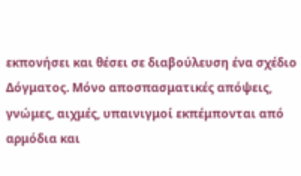εκπονήσει και θέσει σε διαβούλευση ένα σχέδιο Δόγματος. Μόνο αποσπασματικές απόψεις, γνώμες, αιχμές, υπαινιγμοί εκπέμπονται από αρμόδια και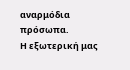αναρμόδια πρόσωπα.
Η εξωτερική μας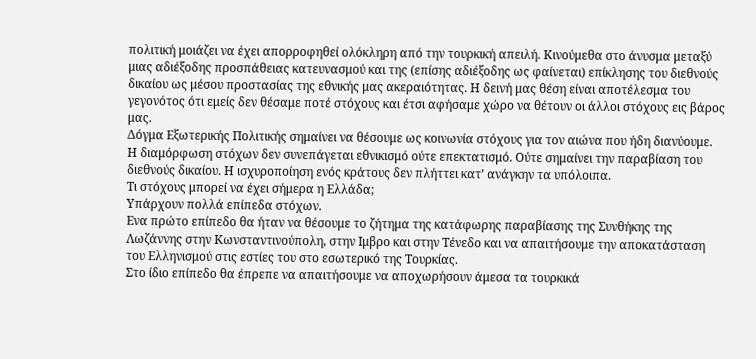πολιτική μοιάζει να έχει απορροφηθεί ολόκληρη από την τουρκική απειλή. Κινούμεθα στο άνυσμα μεταξύ μιας αδιέξοδης προσπάθειας κατευνασμού και της (επίσης αδιέξοδης ως φαίνεται) επίκλησης του διεθνούς δικαίου ως μέσου προστασίας της εθνικής μας ακεραιότητας. Η δεινή μας θέση είναι αποτέλεσμα του γεγονότος ότι εμείς δεν θέσαμε ποτέ στόχους και έτσι αφήσαμε χώρο να θέτουν οι άλλοι στόχους εις βάρος μας.
Δόγμα Εξωτερικής Πολιτικής σημαίνει να θέσουμε ως κοινωνία στόχους για τον αιώνα που ήδη διανύουμε.
Η διαμόρφωση στόχων δεν συνεπάγεται εθνικισμό ούτε επεκτατισμό. Ούτε σημαίνει την παραβίαση του διεθνούς δικαίου. Η ισχυροποίηση ενός κράτους δεν πλήττει κατ’ ανάγκην τα υπόλοιπα.
Τι στόχους μπορεί να έχει σήμερα η Ελλάδα;
Υπάρχουν πολλά επίπεδα στόχων.
Ενα πρώτο επίπεδο θα ήταν να θέσουμε το ζήτημα της κατάφωρης παραβίασης της Συνθήκης της Λωζάννης στην Κωνσταντινούπολη, στην Ιμβρο και στην Τένεδο και να απαιτήσουμε την αποκατάσταση του Ελληνισμού στις εστίες του στο εσωτερικό της Τουρκίας.
Στο ίδιο επίπεδο θα έπρεπε να απαιτήσουμε να αποχωρήσουν άμεσα τα τουρκικά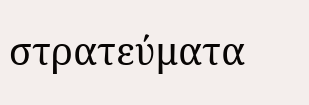στρατεύματα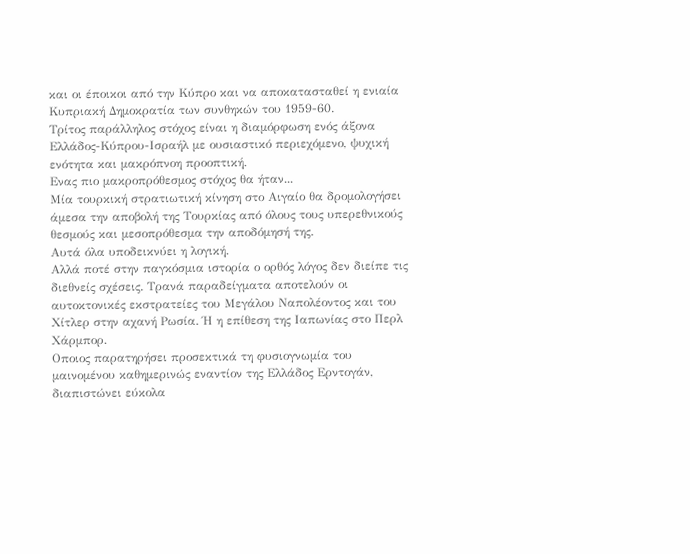και οι έποικοι από την Κύπρο και να αποκατασταθεί η ενιαία Κυπριακή Δημοκρατία των συνθηκών του 1959-60.
Τρίτος παράλληλος στόχος είναι η διαμόρφωση ενός άξονα Ελλάδος-Κύπρου-Ισραήλ με ουσιαστικό περιεχόμενο, ψυχική ενότητα και μακρόπνοη προοπτική.
Ενας πιο μακροπρόθεσμος στόχος θα ήταν...
Μία τουρκική στρατιωτική κίνηση στο Αιγαίο θα δρομολογήσει άμεσα την αποβολή της Τουρκίας από όλους τους υπερεθνικούς θεσμούς και μεσοπρόθεσμα την αποδόμησή της.
Αυτά όλα υποδεικνύει η λογική.
Αλλά ποτέ στην παγκόσμια ιστορία ο ορθός λόγος δεν διείπε τις διεθνείς σχέσεις. Τρανά παραδείγματα αποτελούν οι αυτοκτονικές εκστρατείες του Μεγάλου Ναπολέοντος και του Χίτλερ στην αχανή Ρωσία. Ή η επίθεση της Ιαπωνίας στο Περλ Χάρμπορ.
Οποιος παρατηρήσει προσεκτικά τη φυσιογνωμία του μαινομένου καθημερινώς εναντίον της Ελλάδος Ερντογάν, διαπιστώνει εύκολα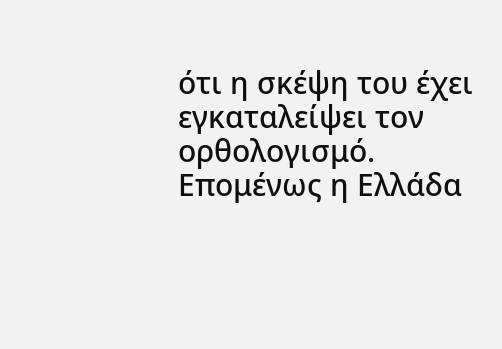ότι η σκέψη του έχει εγκαταλείψει τον ορθολογισμό. Επομένως η Ελλάδα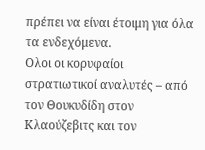πρέπει να είναι έτοιμη για όλα τα ενδεχόμενα.
Ολοι οι κορυφαίοι στρατιωτικοί αναλυτές – από τον Θουκυδίδη στον Κλαούζεβιτς και τον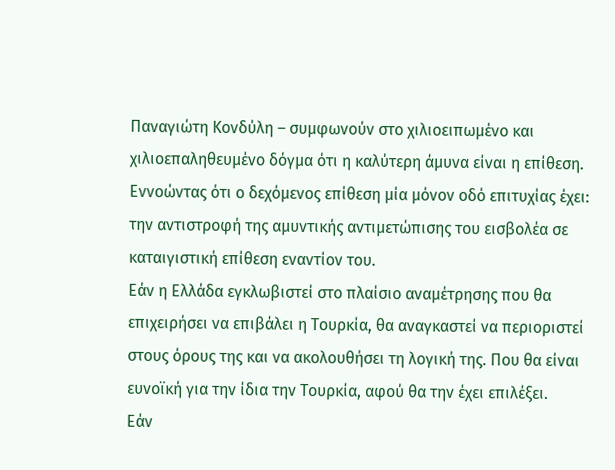Παναγιώτη Κονδύλη – συμφωνούν στο χιλιοειπωμένο και χιλιοεπαληθευμένο δόγμα ότι η καλύτερη άμυνα είναι η επίθεση. Εννοώντας ότι ο δεχόμενος επίθεση μία μόνον οδό επιτυχίας έχει: την αντιστροφή της αμυντικής αντιμετώπισης του εισβολέα σε καταιγιστική επίθεση εναντίον του.
Εάν η Ελλάδα εγκλωβιστεί στο πλαίσιο αναμέτρησης που θα επιχειρήσει να επιβάλει η Τουρκία, θα αναγκαστεί να περιοριστεί στους όρους της και να ακολουθήσει τη λογική της. Που θα είναι ευνοϊκή για την ίδια την Τουρκία, αφού θα την έχει επιλέξει.
Εάν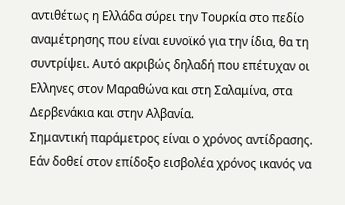αντιθέτως η Ελλάδα σύρει την Τουρκία στο πεδίο αναμέτρησης που είναι ευνοϊκό για την ίδια, θα τη συντρίψει. Αυτό ακριβώς δηλαδή που επέτυχαν οι Ελληνες στον Μαραθώνα και στη Σαλαμίνα, στα Δερβενάκια και στην Αλβανία.
Σημαντική παράμετρος είναι ο χρόνος αντίδρασης.
Εάν δοθεί στον επίδοξο εισβολέα χρόνος ικανός να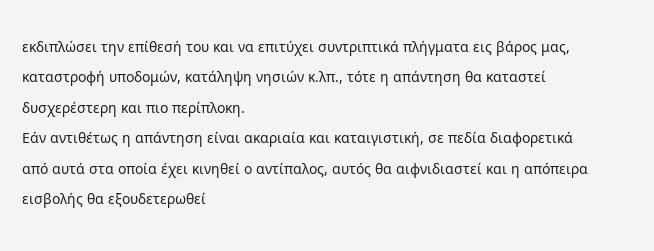εκδιπλώσει την επίθεσή του και να επιτύχει συντριπτικά πλήγματα εις βάρος μας, καταστροφή υποδομών, κατάληψη νησιών κ.λπ., τότε η απάντηση θα καταστεί δυσχερέστερη και πιο περίπλοκη.
Εάν αντιθέτως η απάντηση είναι ακαριαία και καταιγιστική, σε πεδία διαφορετικά από αυτά στα οποία έχει κινηθεί ο αντίπαλος, αυτός θα αιφνιδιαστεί και η απόπειρα εισβολής θα εξουδετερωθεί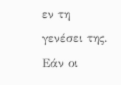εν τη γενέσει της.
Εάν οι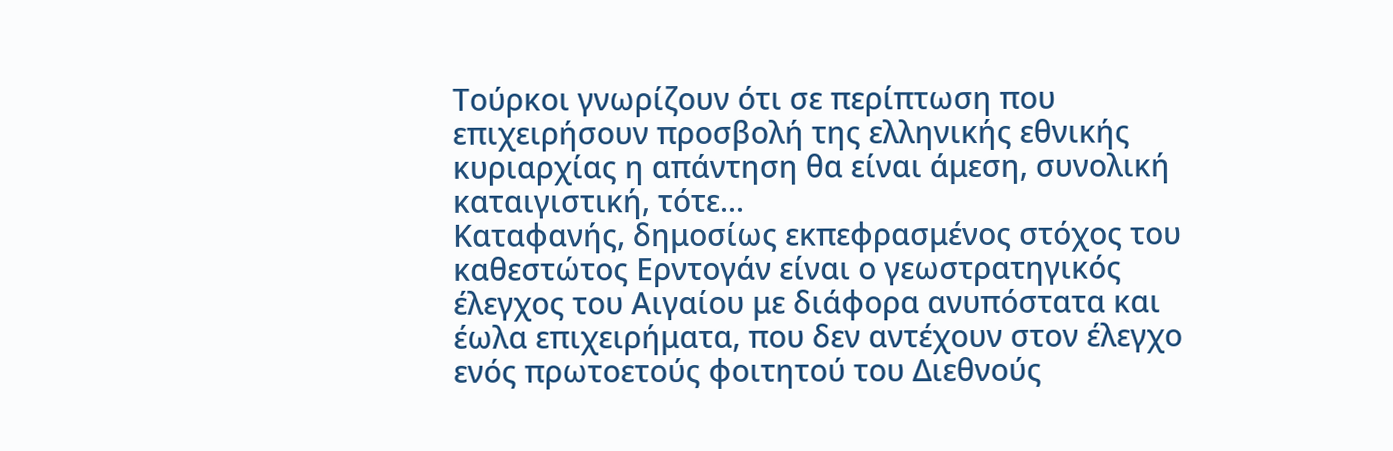Τούρκοι γνωρίζουν ότι σε περίπτωση που επιχειρήσουν προσβολή της ελληνικής εθνικής κυριαρχίας η απάντηση θα είναι άμεση, συνολική καταιγιστική, τότε...
Καταφανής, δημοσίως εκπεφρασμένος στόχος του καθεστώτος Ερντογάν είναι ο γεωστρατηγικός έλεγχος του Αιγαίου με διάφορα ανυπόστατα και έωλα επιχειρήματα, που δεν αντέχουν στον έλεγχο ενός πρωτοετούς φοιτητού του Διεθνούς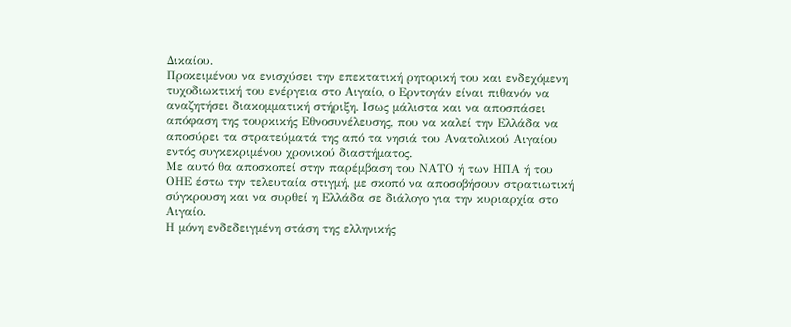Δικαίου.
Προκειμένου να ενισχύσει την επεκτατική ρητορική του και ενδεχόμενη τυχοδιωκτική του ενέργεια στο Αιγαίο, ο Ερντογάν είναι πιθανόν να αναζητήσει διακομματική στήριξη. Ισως μάλιστα και να αποσπάσει απόφαση της τουρκικής Εθνοσυνέλευσης, που να καλεί την Ελλάδα να αποσύρει τα στρατεύματά της από τα νησιά του Ανατολικού Αιγαίου εντός συγκεκριμένου χρονικού διαστήματος.
Με αυτό θα αποσκοπεί στην παρέμβαση του ΝΑΤΟ ή των ΗΠΑ ή του ΟΗΕ έστω την τελευταία στιγμή, με σκοπό να αποσοβήσουν στρατιωτική σύγκρουση και να συρθεί η Ελλάδα σε διάλογο για την κυριαρχία στο Αιγαίο.
Η μόνη ενδεδειγμένη στάση της ελληνικής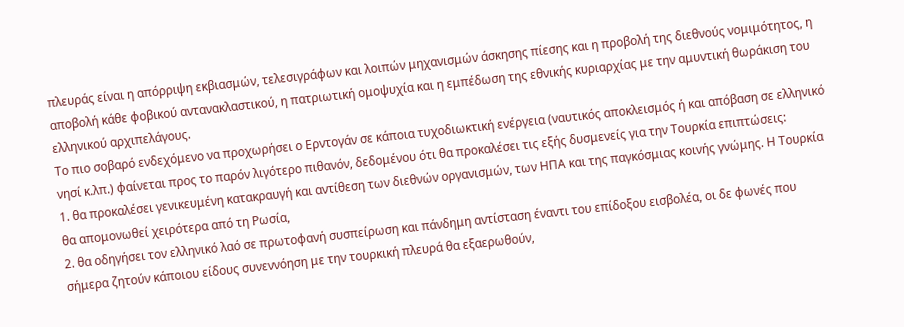πλευράς είναι η απόρριψη εκβιασμών, τελεσιγράφων και λοιπών μηχανισμών άσκησης πίεσης και η προβολή της διεθνούς νομιμότητος, η αποβολή κάθε φοβικού αντανακλαστικού, η πατριωτική ομοψυχία και η εμπέδωση της εθνικής κυριαρχίας με την αμυντική θωράκιση του ελληνικού αρχιπελάγους.
Το πιο σοβαρό ενδεχόμενο να προχωρήσει ο Ερντογάν σε κάποια τυχοδιωκτική ενέργεια (ναυτικός αποκλεισμός ή και απόβαση σε ελληνικό νησί κ.λπ.) φαίνεται προς το παρόν λιγότερο πιθανόν, δεδομένου ότι θα προκαλέσει τις εξής δυσμενείς για την Τουρκία επιπτώσεις:
1. θα προκαλέσει γενικευμένη κατακραυγή και αντίθεση των διεθνών οργανισμών, των ΗΠΑ και της παγκόσμιας κοινής γνώμης. Η Τουρκία θα απομονωθεί χειρότερα από τη Ρωσία,
2. θα οδηγήσει τον ελληνικό λαό σε πρωτοφανή συσπείρωση και πάνδημη αντίσταση έναντι του επίδοξου εισβολέα, οι δε φωνές που σήμερα ζητούν κάποιου είδους συνεννόηση με την τουρκική πλευρά θα εξαερωθούν,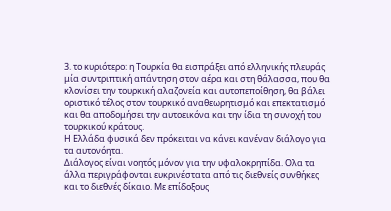3. το κυριότερο: η Τουρκία θα εισπράξει από ελληνικής πλευράς μία συντριπτική απάντηση στον αέρα και στη θάλασσα, που θα κλονίσει την τουρκική αλαζονεία και αυτοπεποίθηση, θα βάλει οριστικό τέλος στον τουρκικό αναθεωρητισμό και επεκτατισμό και θα αποδομήσει την αυτοεικόνα και την ίδια τη συνοχή του τουρκικού κράτους.
Η Ελλάδα φυσικά δεν πρόκειται να κάνει κανέναν διάλογο για τα αυτονόητα.
Διάλογος είναι νοητός μόνον για την υφαλοκρηπίδα. Ολα τα άλλα περιγράφονται ευκρινέστατα από τις διεθνείς συνθήκες και το διεθνές δίκαιο. Με επίδοξους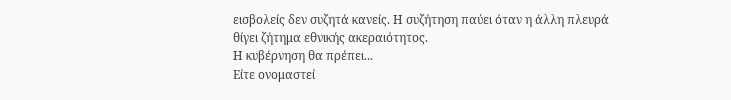εισβολείς δεν συζητά κανείς. Η συζήτηση παύει όταν η άλλη πλευρά θίγει ζήτημα εθνικής ακεραιότητος.
Η κυβέρνηση θα πρέπει...
Είτε ονομαστεί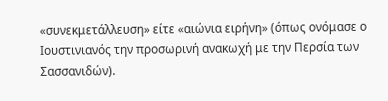«συνεκμετάλλευση» είτε «αιώνια ειρήνη» (όπως ονόμασε ο Ιουστινιανός την προσωρινή ανακωχή με την Περσία των Σασσανιδών).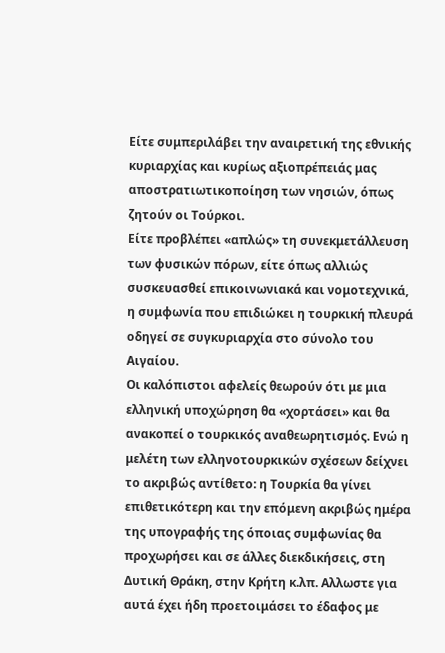Είτε συμπεριλάβει την αναιρετική της εθνικής κυριαρχίας και κυρίως αξιοπρέπειάς μας αποστρατιωτικοποίηση των νησιών, όπως ζητούν οι Τούρκοι.
Είτε προβλέπει «απλώς» τη συνεκμετάλλευση των φυσικών πόρων, είτε όπως αλλιώς συσκευασθεί επικοινωνιακά και νομοτεχνικά, η συμφωνία που επιδιώκει η τουρκική πλευρά οδηγεί σε συγκυριαρχία στο σύνολο του Αιγαίου.
Οι καλόπιστοι αφελείς θεωρούν ότι με μια ελληνική υποχώρηση θα «χορτάσει» και θα ανακοπεί ο τουρκικός αναθεωρητισμός. Ενώ η μελέτη των ελληνοτουρκικών σχέσεων δείχνει το ακριβώς αντίθετο: η Τουρκία θα γίνει επιθετικότερη και την επόμενη ακριβώς ημέρα της υπογραφής της όποιας συμφωνίας θα προχωρήσει και σε άλλες διεκδικήσεις, στη Δυτική Θράκη, στην Κρήτη κ.λπ. Αλλωστε για αυτά έχει ήδη προετοιμάσει το έδαφος με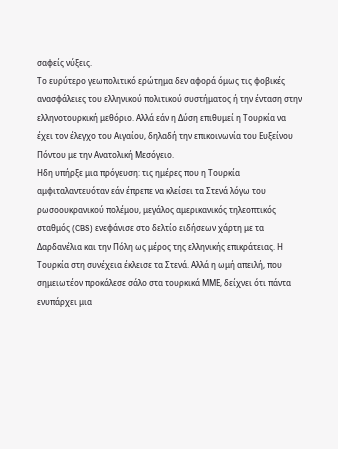σαφείς νύξεις.
Το ευρύτερο γεωπολιτικό ερώτημα δεν αφορά όμως τις φοβικές ανασφάλειες του ελληνικού πολιτικού συστήματος ή την ένταση στην ελληνοτουρκική μεθόριο. Αλλά εάν η Δύση επιθυμεί η Τουρκία να έχει τον έλεγχο του Αιγαίου, δηλαδή την επικοινωνία του Ευξείνου Πόντου με την Ανατολική Μεσόγειο.
Ηδη υπήρξε μια πρόγευση: τις ημέρες που η Τουρκία αμφιταλαντευόταν εάν έπρεπε να κλείσει τα Στενά λόγω του ρωσοουκρανικού πολέμου, μεγάλος αμερικανικός τηλεοπτικός σταθμός (CBS) ενεφάνισε στο δελτίο ειδήσεων χάρτη με τα Δαρδανέλια και την Πόλη ως μέρος της ελληνικής επικράτειας. Η Τουρκία στη συνέχεια έκλεισε τα Στενά. Αλλά η ωμή απειλή, που σημειωτέον προκάλεσε σάλο στα τουρκικά ΜΜΕ, δείχνει ότι πάντα ενυπάρχει μια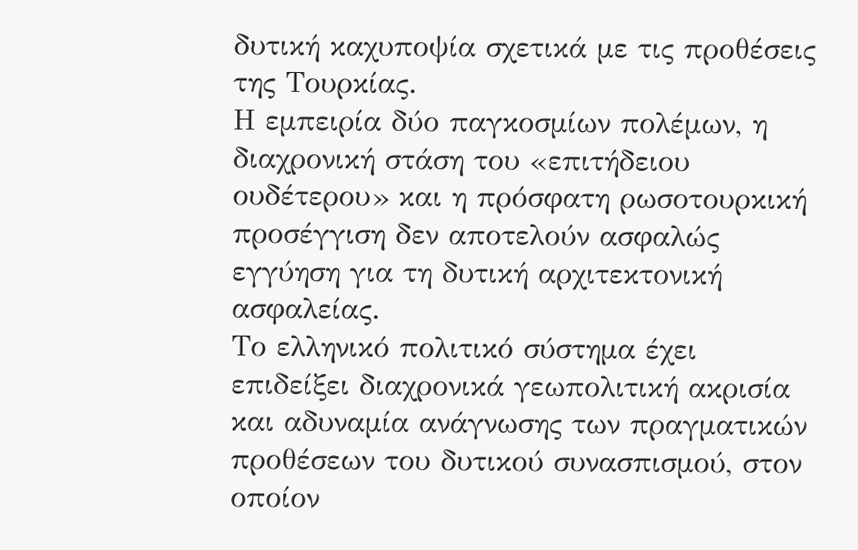δυτική καχυποψία σχετικά με τις προθέσεις της Τουρκίας.
Η εμπειρία δύο παγκοσμίων πολέμων, η διαχρονική στάση του «επιτήδειου ουδέτερου» και η πρόσφατη ρωσοτουρκική προσέγγιση δεν αποτελούν ασφαλώς εγγύηση για τη δυτική αρχιτεκτονική ασφαλείας.
Το ελληνικό πολιτικό σύστημα έχει επιδείξει διαχρονικά γεωπολιτική ακρισία και αδυναμία ανάγνωσης των πραγματικών προθέσεων του δυτικού συνασπισμού, στον οποίον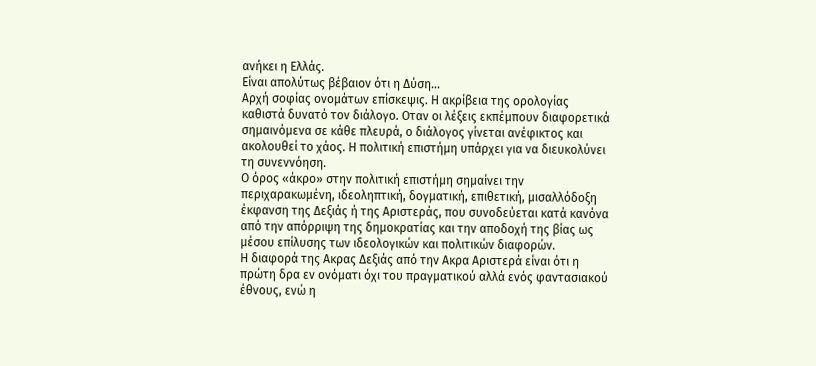ανήκει η Ελλάς.
Είναι απολύτως βέβαιον ότι η Δύση...
Αρχή σοφίας ονομάτων επίσκεψις. Η ακρίβεια της ορολογίας καθιστά δυνατό τον διάλογο. Οταν οι λέξεις εκπέμπουν διαφορετικά σημαινόμενα σε κάθε πλευρά, ο διάλογος γίνεται ανέφικτος και ακολουθεί το χάος. Η πολιτική επιστήμη υπάρχει για να διευκολύνει τη συνεννόηση.
Ο όρος «άκρο» στην πολιτική επιστήμη σημαίνει την περιχαρακωμένη, ιδεοληπτική, δογματική, επιθετική, μισαλλόδοξη έκφανση της Δεξιάς ή της Αριστεράς, που συνοδεύεται κατά κανόνα από την απόρριψη της δημοκρατίας και την αποδοχή της βίας ως μέσου επίλυσης των ιδεολογικών και πολιτικών διαφορών.
Η διαφορά της Ακρας Δεξιάς από την Ακρα Αριστερά είναι ότι η πρώτη δρα εν ονόματι όχι του πραγματικού αλλά ενός φαντασιακού έθνους, ενώ η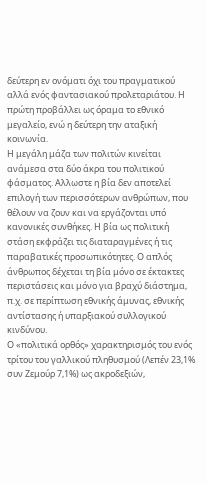δεύτερη εν ονόματι όχι του πραγματικού αλλά ενός φαντασιακού προλεταριάτου. Η πρώτη προβάλλει ως όραμα το εθνικό μεγαλείο, ενώ η δεύτερη την αταξική κοινωνία.
Η μεγάλη μάζα των πολιτών κινείται ανάμεσα στα δύο άκρα του πολιτικού φάσματος. Αλλωστε η βία δεν αποτελεί επιλογή των περισσότερων ανθρώπων, που θέλουν να ζουν και να εργάζονται υπό κανονικές συνθήκες. Η βία ως πολιτική στάση εκφράζει τις διαταραγμένες ή τις παραβατικές προσωπικότητες. Ο απλός άνθρωπος δέχεται τη βία μόνο σε έκτακτες περιστάσεις και μόνο για βραχύ διάστημα, π.χ. σε περίπτωση εθνικής άμυνας, εθνικής αντίστασης ή υπαρξιακού συλλογικού κινδύνου.
Ο «πολιτικά ορθός» χαρακτηρισμός του ενός τρίτου του γαλλικού πληθυσμού (Λεπέν 23,1% συν Ζεμούρ 7,1%) ως ακροδεξιών,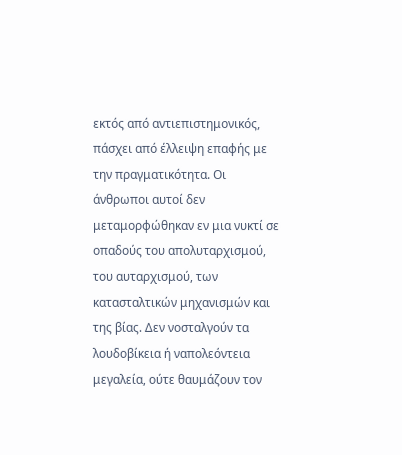εκτός από αντιεπιστημονικός, πάσχει από έλλειψη επαφής με την πραγματικότητα. Οι άνθρωποι αυτοί δεν μεταμορφώθηκαν εν μια νυκτί σε οπαδούς του απολυταρχισμού, του αυταρχισμού, των κατασταλτικών μηχανισμών και της βίας. Δεν νοσταλγούν τα λουδοβίκεια ή ναπολεόντεια μεγαλεία, ούτε θαυμάζουν τον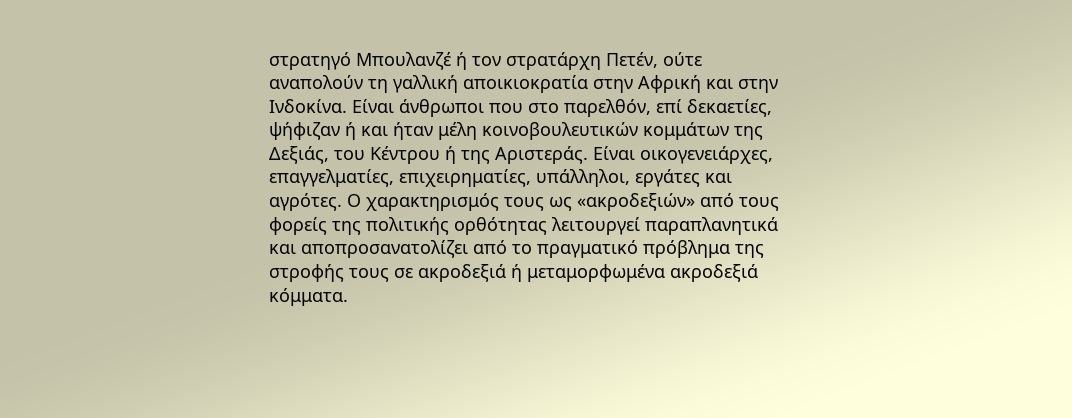στρατηγό Μπουλανζέ ή τον στρατάρχη Πετέν, ούτε αναπολούν τη γαλλική αποικιοκρατία στην Αφρική και στην Ινδοκίνα. Είναι άνθρωποι που στο παρελθόν, επί δεκαετίες, ψήφιζαν ή και ήταν μέλη κοινοβουλευτικών κομμάτων της Δεξιάς, του Κέντρου ή της Αριστεράς. Είναι οικογενειάρχες, επαγγελματίες, επιχειρηματίες, υπάλληλοι, εργάτες και αγρότες. Ο χαρακτηρισμός τους ως «ακροδεξιών» από τους φορείς της πολιτικής ορθότητας λειτουργεί παραπλανητικά και αποπροσανατολίζει από το πραγματικό πρόβλημα της στροφής τους σε ακροδεξιά ή μεταμορφωμένα ακροδεξιά κόμματα.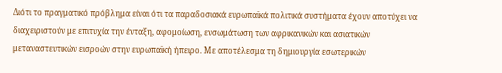Διότι το πραγματικό πρόβλημα είναι ότι τα παραδοσιακά ευρωπαϊκά πολιτικά συστήματα έχουν αποτύχει να διαχειριστούν με επιτυχία την ένταξη, αφομοίωση, ενσωμάτωση των αφρικανικών και ασιατικών μεταναστευτικών εισροών στην ευρωπαϊκή ήπειρο. Με αποτέλεσμα τη δημιουργία εσωτερικών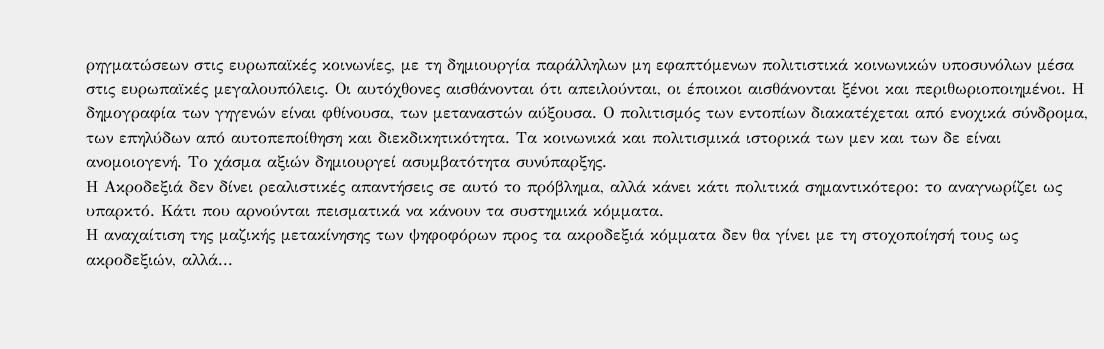ρηγματώσεων στις ευρωπαϊκές κοινωνίες, με τη δημιουργία παράλληλων μη εφαπτόμενων πολιτιστικά κοινωνικών υποσυνόλων μέσα στις ευρωπαϊκές μεγαλουπόλεις. Οι αυτόχθονες αισθάνονται ότι απειλούνται, οι έποικοι αισθάνονται ξένοι και περιθωριοποιημένοι. Η δημογραφία των γηγενών είναι φθίνουσα, των μεταναστών αύξουσα. Ο πολιτισμός των εντοπίων διακατέχεται από ενοχικά σύνδρομα, των επηλύδων από αυτοπεποίθηση και διεκδικητικότητα. Τα κοινωνικά και πολιτισμικά ιστορικά των μεν και των δε είναι ανομοιογενή. Το χάσμα αξιών δημιουργεί ασυμβατότητα συνύπαρξης.
Η Ακροδεξιά δεν δίνει ρεαλιστικές απαντήσεις σε αυτό το πρόβλημα, αλλά κάνει κάτι πολιτικά σημαντικότερο: το αναγνωρίζει ως υπαρκτό. Κάτι που αρνούνται πεισματικά να κάνουν τα συστημικά κόμματα.
Η αναχαίτιση της μαζικής μετακίνησης των ψηφοφόρων προς τα ακροδεξιά κόμματα δεν θα γίνει με τη στοχοποίησή τους ως ακροδεξιών, αλλά...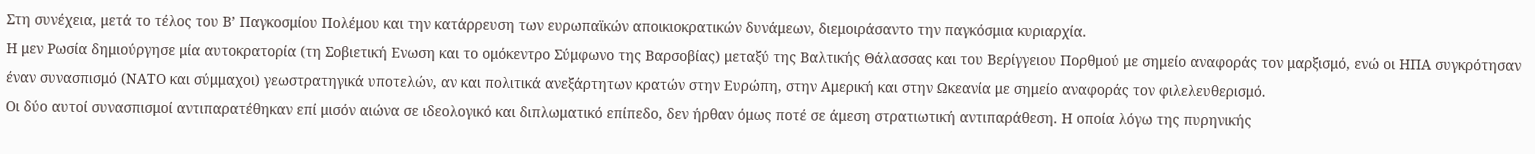Στη συνέχεια, μετά το τέλος του Β’ Παγκοσμίου Πολέμου και την κατάρρευση των ευρωπαϊκών αποικιοκρατικών δυνάμεων, διεμοιράσαντο την παγκόσμια κυριαρχία.
Η μεν Ρωσία δημιούργησε μία αυτοκρατορία (τη Σοβιετική Ενωση και το ομόκεντρο Σύμφωνο της Βαρσοβίας) μεταξύ της Βαλτικής Θάλασσας και του Βερίγγειου Πορθμού με σημείο αναφοράς τον μαρξισμό, ενώ οι ΗΠΑ συγκρότησαν έναν συνασπισμό (ΝΑΤΟ και σύμμαχοι) γεωστρατηγικά υποτελών, αν και πολιτικά ανεξάρτητων κρατών στην Ευρώπη, στην Αμερική και στην Ωκεανία με σημείο αναφοράς τον φιλελευθερισμό.
Οι δύο αυτοί συνασπισμοί αντιπαρατέθηκαν επί μισόν αιώνα σε ιδεολογικό και διπλωματικό επίπεδο, δεν ήρθαν όμως ποτέ σε άμεση στρατιωτική αντιπαράθεση. Η οποία λόγω της πυρηνικής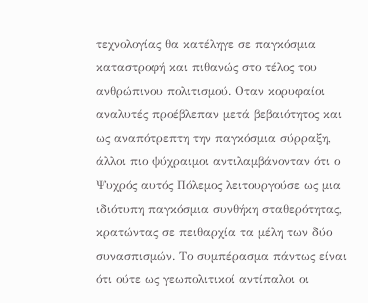τεχνολογίας θα κατέληγε σε παγκόσμια καταστροφή και πιθανώς στο τέλος του ανθρώπινου πολιτισμού. Οταν κορυφαίοι αναλυτές προέβλεπαν μετά βεβαιότητος και ως αναπότρεπτη την παγκόσμια σύρραξη, άλλοι πιο ψύχραιμοι αντιλαμβάνονταν ότι ο Ψυχρός αυτός Πόλεμος λειτουργούσε ως μια ιδιότυπη παγκόσμια συνθήκη σταθερότητας, κρατώντας σε πειθαρχία τα μέλη των δύο συνασπισμών. Το συμπέρασμα πάντως είναι ότι ούτε ως γεωπολιτικοί αντίπαλοι οι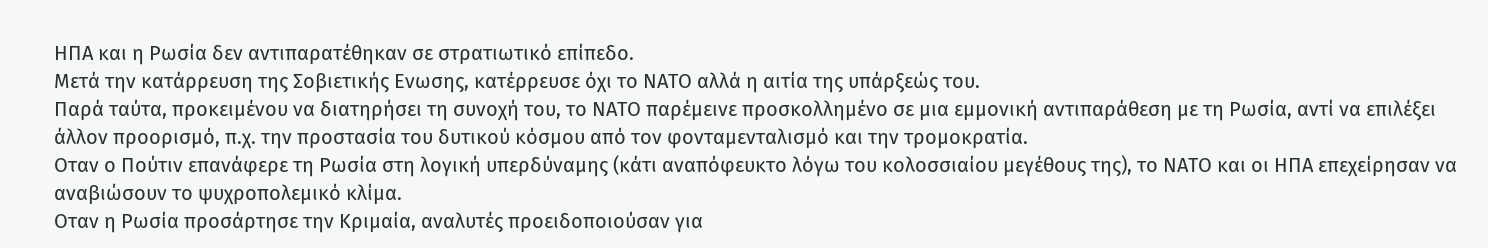ΗΠΑ και η Ρωσία δεν αντιπαρατέθηκαν σε στρατιωτικό επίπεδο.
Μετά την κατάρρευση της Σοβιετικής Ενωσης, κατέρρευσε όχι το ΝΑΤΟ αλλά η αιτία της υπάρξεώς του.
Παρά ταύτα, προκειμένου να διατηρήσει τη συνοχή του, το ΝΑΤΟ παρέμεινε προσκολλημένο σε μια εμμονική αντιπαράθεση με τη Ρωσία, αντί να επιλέξει άλλον προορισμό, π.χ. την προστασία του δυτικού κόσμου από τον φονταμενταλισμό και την τρομοκρατία.
Οταν ο Πούτιν επανάφερε τη Ρωσία στη λογική υπερδύναμης (κάτι αναπόφευκτο λόγω του κολοσσιαίου μεγέθους της), το ΝΑΤΟ και οι ΗΠΑ επεχείρησαν να αναβιώσουν το ψυχροπολεμικό κλίμα.
Οταν η Ρωσία προσάρτησε την Κριμαία, αναλυτές προειδοποιούσαν για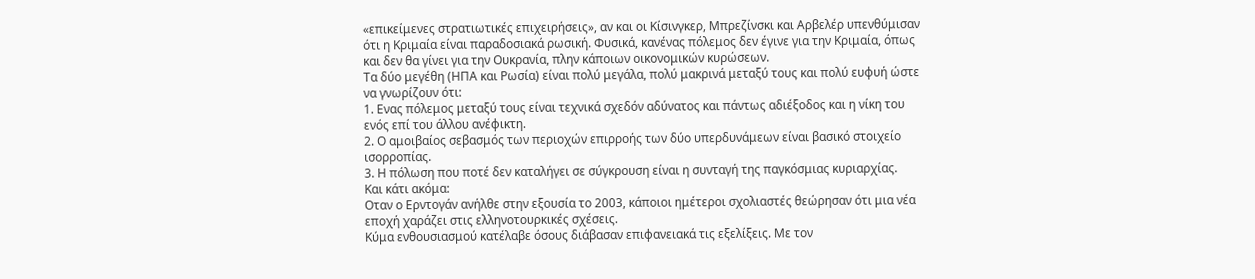«επικείμενες στρατιωτικές επιχειρήσεις», αν και οι Κίσινγκερ, Μπρεζίνσκι και Αρβελέρ υπενθύμισαν ότι η Κριμαία είναι παραδοσιακά ρωσική. Φυσικά, κανένας πόλεμος δεν έγινε για την Κριμαία, όπως και δεν θα γίνει για την Ουκρανία, πλην κάποιων οικονομικών κυρώσεων.
Τα δύο μεγέθη (ΗΠΑ και Ρωσία) είναι πολύ μεγάλα, πολύ μακρινά μεταξύ τους και πολύ ευφυή ώστε να γνωρίζουν ότι:
1. Ενας πόλεμος μεταξύ τους είναι τεχνικά σχεδόν αδύνατος και πάντως αδιέξοδος και η νίκη του ενός επί του άλλου ανέφικτη.
2. Ο αμοιβαίος σεβασμός των περιοχών επιρροής των δύο υπερδυνάμεων είναι βασικό στοιχείο ισορροπίας.
3. Η πόλωση που ποτέ δεν καταλήγει σε σύγκρουση είναι η συνταγή της παγκόσμιας κυριαρχίας.
Και κάτι ακόμα:
Οταν ο Ερντογάν ανήλθε στην εξουσία το 2003, κάποιοι ημέτεροι σχολιαστές θεώρησαν ότι μια νέα εποχή χαράζει στις ελληνοτουρκικές σχέσεις.
Κύμα ενθουσιασμού κατέλαβε όσους διάβασαν επιφανειακά τις εξελίξεις. Με τον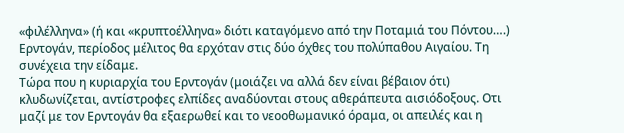«φιλέλληνα» (ή και «κρυπτοέλληνα» διότι καταγόμενο από την Ποταμιά του Πόντου….) Ερντογάν, περίοδος μέλιτος θα ερχόταν στις δύο όχθες του πολύπαθου Αιγαίου. Τη συνέχεια την είδαμε.
Τώρα που η κυριαρχία του Ερντογάν (μοιάζει να αλλά δεν είναι βέβαιον ότι) κλυδωνίζεται, αντίστροφες ελπίδες αναδύονται στους αθεράπευτα αισιόδοξους. Οτι μαζί με τον Ερντογάν θα εξαερωθεί και το νεοοθωμανικό όραμα, οι απειλές και η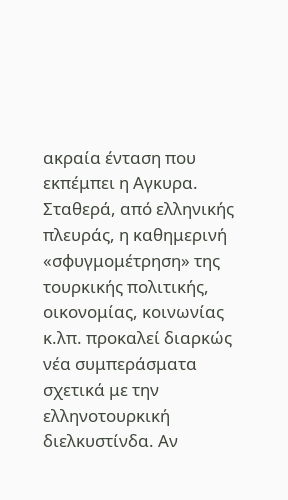ακραία ένταση που εκπέμπει η Αγκυρα.
Σταθερά, από ελληνικής πλευράς, η καθημερινή «σφυγμομέτρηση» της τουρκικής πολιτικής, οικονομίας, κοινωνίας κ.λπ. προκαλεί διαρκώς νέα συμπεράσματα σχετικά με την ελληνοτουρκική διελκυστίνδα. Αν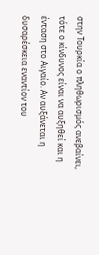στην Τουρκία ο πληθωρισμός ανεβαίνει, τότε ο κίνδυνος είναι να αυξηθεί και η ένταση στο Αιγαίο. Αν αυξάνεται η δυσαρέσκεια εναντίον του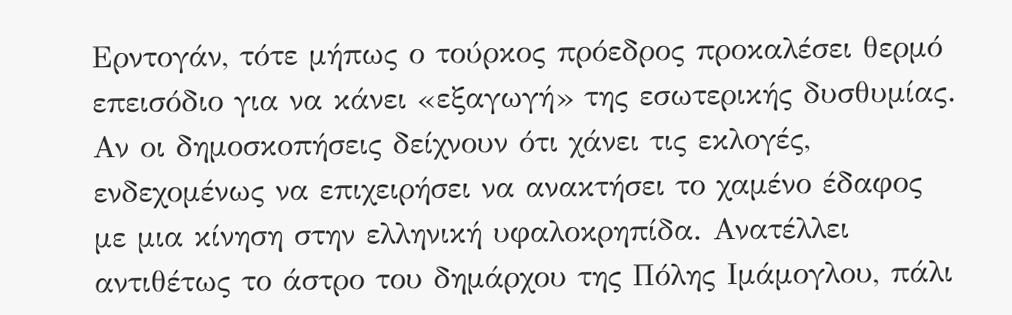Ερντογάν, τότε μήπως ο τούρκος πρόεδρος προκαλέσει θερμό επεισόδιο για να κάνει «εξαγωγή» της εσωτερικής δυσθυμίας. Αν οι δημοσκοπήσεις δείχνουν ότι χάνει τις εκλογές, ενδεχομένως να επιχειρήσει να ανακτήσει το χαμένο έδαφος με μια κίνηση στην ελληνική υφαλοκρηπίδα. Ανατέλλει αντιθέτως το άστρο του δημάρχου της Πόλης Ιμάμογλου, πάλι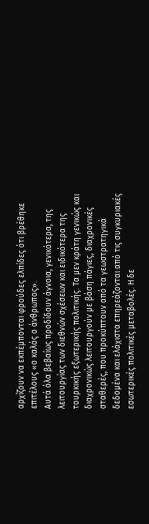αρχίζουν να εκπέμπονται φρούδες ελπίδες ότι βρέθηκε επιτέλους «ο καλός ο άνθρωπος».
Αυτά όλα βεβαίως προδίδουν άγνοια, γενικότερα, της λειτουργίας των διεθνών σχέσεων και ειδικότερα της τουρκικής εξωτερικής πολιτικής. Τα μεν κράτη γενικώς και διαχρονικώς λειτουργούν με βάση πάγιες, διαχρονικές σταθερές, που προκύπτουν από τα γεωστρατηγικά δεδομένα και ελάχιστα επηρεάζονται από τις συγκυριακές εσωτερικές πολιτικές μεταβολές. Η δε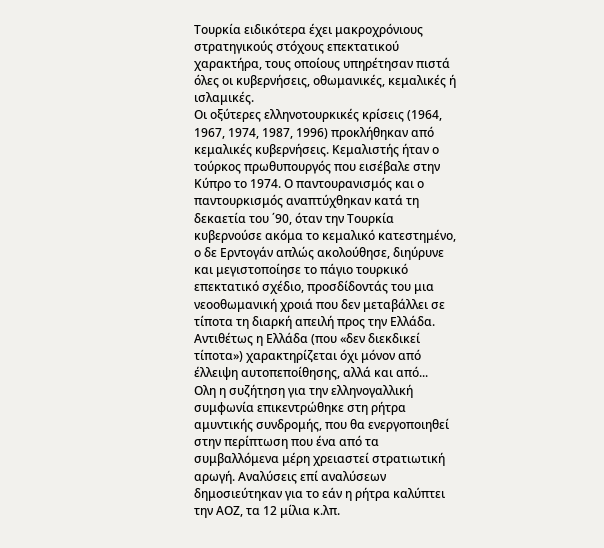Τουρκία ειδικότερα έχει μακροχρόνιους στρατηγικούς στόχους επεκτατικού χαρακτήρα, τους οποίους υπηρέτησαν πιστά όλες οι κυβερνήσεις, οθωμανικές, κεμαλικές ή ισλαμικές.
Οι οξύτερες ελληνοτουρκικές κρίσεις (1964, 1967, 1974, 1987, 1996) προκλήθηκαν από κεμαλικές κυβερνήσεις. Κεμαλιστής ήταν ο τούρκος πρωθυπουργός που εισέβαλε στην Κύπρο το 1974. Ο παντουρανισμός και ο παντουρκισμός αναπτύχθηκαν κατά τη δεκαετία του ΄90, όταν την Τουρκία κυβερνούσε ακόμα το κεμαλικό κατεστημένο, ο δε Ερντογάν απλώς ακολούθησε, διηύρυνε και μεγιστοποίησε το πάγιο τουρκικό επεκτατικό σχέδιο, προσδίδοντάς του μια νεοοθωμανική χροιά που δεν μεταβάλλει σε τίποτα τη διαρκή απειλή προς την Ελλάδα.
Αντιθέτως η Ελλάδα (που «δεν διεκδικεί τίποτα») χαρακτηρίζεται όχι μόνον από έλλειψη αυτοπεποίθησης, αλλά και από...
Ολη η συζήτηση για την ελληνογαλλική συμφωνία επικεντρώθηκε στη ρήτρα αμυντικής συνδρομής, που θα ενεργοποιηθεί στην περίπτωση που ένα από τα συμβαλλόμενα μέρη χρειαστεί στρατιωτική αρωγή. Αναλύσεις επί αναλύσεων δημοσιεύτηκαν για το εάν η ρήτρα καλύπτει την ΑΟΖ, τα 12 μίλια κ.λπ.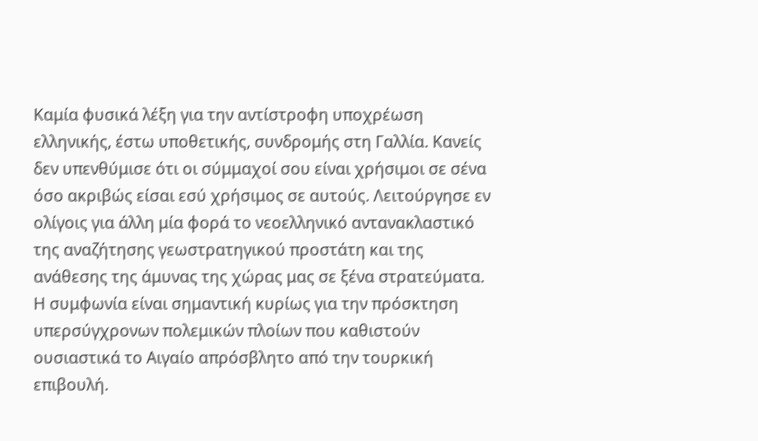Καμία φυσικά λέξη για την αντίστροφη υποχρέωση ελληνικής, έστω υποθετικής, συνδρομής στη Γαλλία. Κανείς δεν υπενθύμισε ότι οι σύμμαχοί σου είναι χρήσιμοι σε σένα όσο ακριβώς είσαι εσύ χρήσιμος σε αυτούς. Λειτούργησε εν ολίγοις για άλλη μία φορά το νεοελληνικό αντανακλαστικό της αναζήτησης γεωστρατηγικού προστάτη και της ανάθεσης της άμυνας της χώρας μας σε ξένα στρατεύματα.
Η συμφωνία είναι σημαντική κυρίως για την πρόσκτηση υπερσύγχρονων πολεμικών πλοίων που καθιστούν ουσιαστικά το Αιγαίο απρόσβλητο από την τουρκική επιβουλή.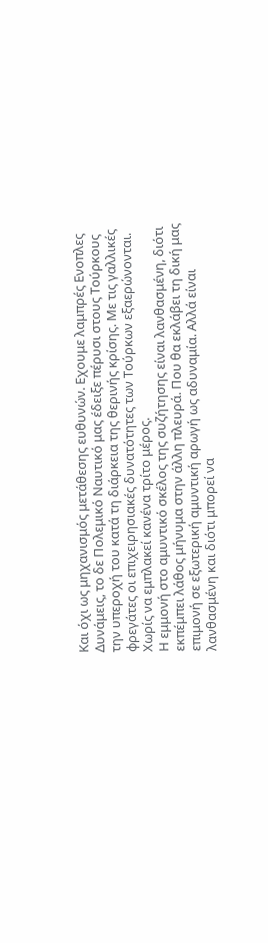Και όχι ως μηχανισμός μετάθεσης ευθυνών. Εχουμε λαμπρές Ενοπλες Δυνάμεις, το δε Πολεμικό Ναυτικό μας έδειξε πέρυσι στους Τούρκους την υπεροχή του κατά τη διάρκεια της θερινής κρίσης. Με τις γαλλικές φρεγάτες οι επιχειρησιακές δυνατότητες των Τούρκων εξαερώνονται. Χωρίς να εμπλακεί κανένα τρίτο μέρος.
Η εμμονή στο αμυντικό σκέλος της συζήτησης είναι λανθασμένη, διότι εκπέμπει λάθος μήνυμα στην άλλη πλευρά. Που θα εκλάβει τη δική μας επιμονή σε εξωτερική αμυντική αρωγή ως αδυναμία. Αλλά είναι λανθασμένη και διότι μπορεί να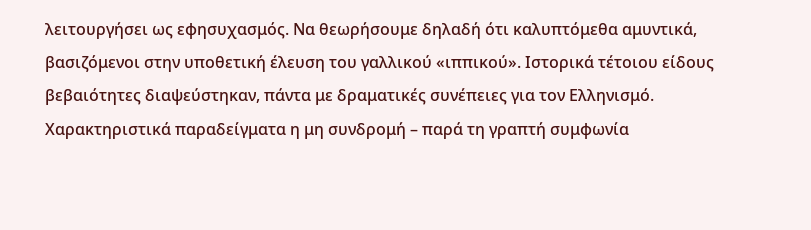λειτουργήσει ως εφησυχασμός. Να θεωρήσουμε δηλαδή ότι καλυπτόμεθα αμυντικά, βασιζόμενοι στην υποθετική έλευση του γαλλικού «ιππικού». Ιστορικά τέτοιου είδους βεβαιότητες διαψεύστηκαν, πάντα με δραματικές συνέπειες για τον Ελληνισμό. Χαρακτηριστικά παραδείγματα η μη συνδρομή – παρά τη γραπτή συμφωνία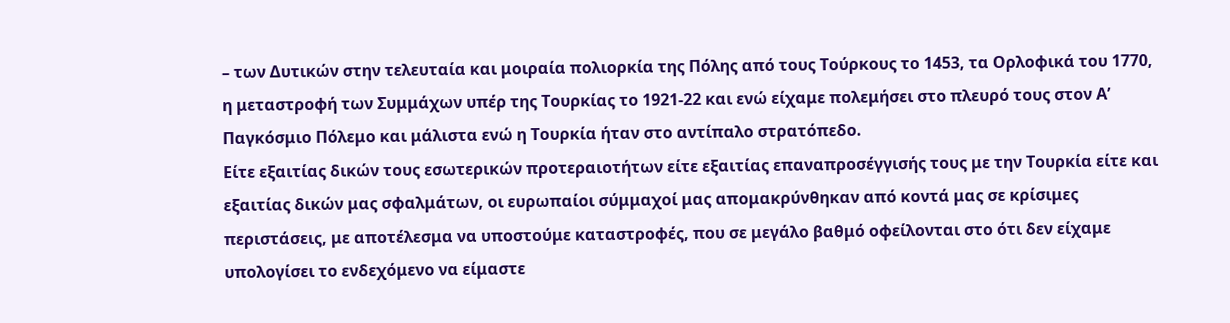– των Δυτικών στην τελευταία και μοιραία πολιορκία της Πόλης από τους Τούρκους το 1453, τα Ορλοφικά του 1770, η μεταστροφή των Συμμάχων υπέρ της Τουρκίας το 1921-22 και ενώ είχαμε πολεμήσει στο πλευρό τους στον Α’ Παγκόσμιο Πόλεμο και μάλιστα ενώ η Τουρκία ήταν στο αντίπαλο στρατόπεδο.
Είτε εξαιτίας δικών τους εσωτερικών προτεραιοτήτων είτε εξαιτίας επαναπροσέγγισής τους με την Τουρκία είτε και εξαιτίας δικών μας σφαλμάτων, οι ευρωπαίοι σύμμαχοί μας απομακρύνθηκαν από κοντά μας σε κρίσιμες περιστάσεις, με αποτέλεσμα να υποστούμε καταστροφές, που σε μεγάλο βαθμό οφείλονται στο ότι δεν είχαμε υπολογίσει το ενδεχόμενο να είμαστε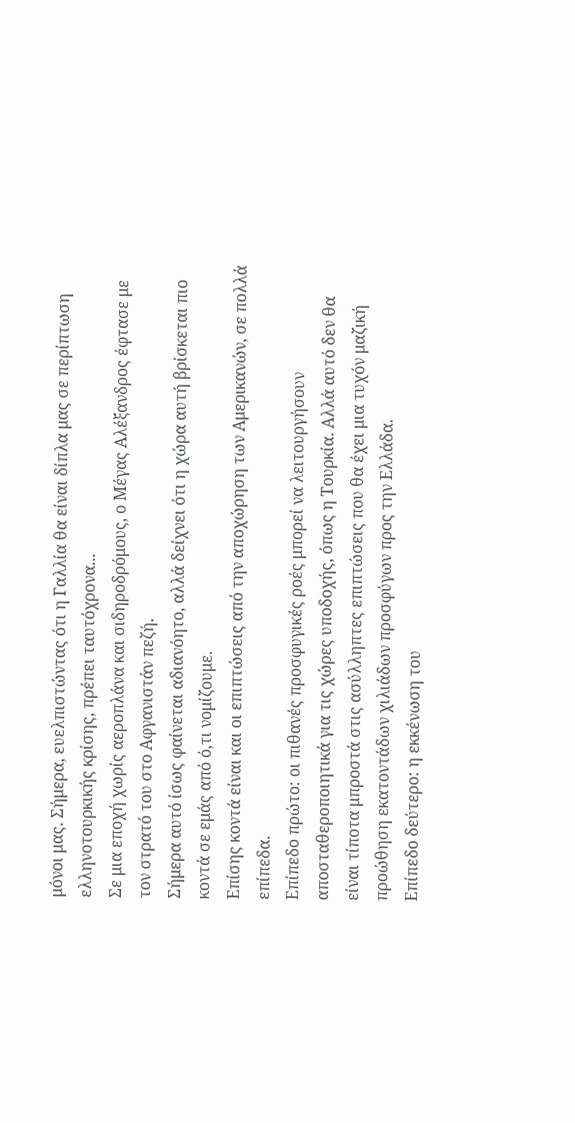μόνοι μας. Σήμερα, ευελπιστώντας ότι η Γαλλία θα είναι δίπλα μας σε περίπτωση ελληνοτουρκικής κρίσης, πρέπει ταυτόχρονα...
Σε μια εποχή χωρίς αεροπλάνα και σιδηροδρόμους, ο Μέγας Αλέξανδρος έφτασε με τον στρατό του στο Αφγανιστάν πεζή.
Σήμερα αυτό ίσως φαίνεται αδιανόητο, αλλά δείχνει ότι η χώρα αυτή βρίσκεται πιο κοντά σε εμάς από ό,τι νομίζουμε.
Επίσης κοντά είναι και οι επιπτώσεις από την αποχώρηση των Αμερικανών, σε πολλά επίπεδα.
Επίπεδο πρώτο: οι πιθανές προσφυγικές ροές μπορεί να λειτουργήσουν αποσταθεροποιητικά για τις χώρες υποδοχής, όπως η Τουρκία. Αλλά αυτό δεν θα είναι τίποτα μπροστά στις ασύλληπτες επιπτώσεις που θα έχει μια τυχόν μαζική προώθηση εκατοντάδων χιλιάδων προσφύγων προς την Ελλάδα.
Επίπεδο δεύτερο: η εκκένωση του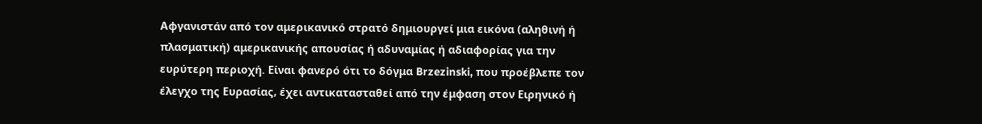Αφγανιστάν από τον αμερικανικό στρατό δημιουργεί μια εικόνα (αληθινή ή πλασματική) αμερικανικής απουσίας ή αδυναμίας ή αδιαφορίας για την ευρύτερη περιοχή. Είναι φανερό ότι το δόγμα Brzezinski, που προέβλεπε τον έλεγχο της Ευρασίας, έχει αντικατασταθεί από την έμφαση στον Ειρηνικό ή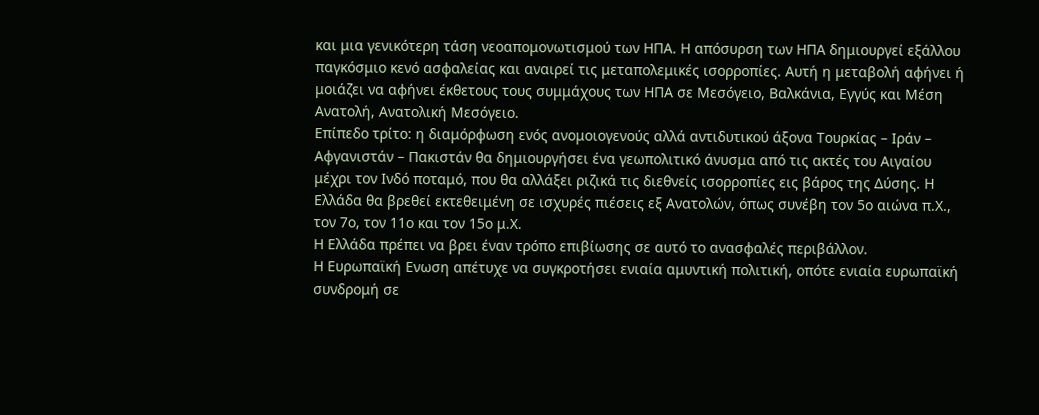και μια γενικότερη τάση νεοαπομονωτισμού των ΗΠΑ. Η απόσυρση των ΗΠΑ δημιουργεί εξάλλου παγκόσμιο κενό ασφαλείας και αναιρεί τις μεταπολεμικές ισορροπίες. Αυτή η μεταβολή αφήνει ή μοιάζει να αφήνει έκθετους τους συμμάχους των ΗΠΑ σε Μεσόγειο, Βαλκάνια, Εγγύς και Μέση Ανατολή, Ανατολική Μεσόγειο.
Επίπεδο τρίτο: η διαμόρφωση ενός ανομοιογενούς αλλά αντιδυτικού άξονα Τουρκίας – Ιράν – Αφγανιστάν – Πακιστάν θα δημιουργήσει ένα γεωπολιτικό άνυσμα από τις ακτές του Αιγαίου μέχρι τον Ινδό ποταμό, που θα αλλάξει ριζικά τις διεθνείς ισορροπίες εις βάρος της Δύσης. Η Ελλάδα θα βρεθεί εκτεθειμένη σε ισχυρές πιέσεις εξ Ανατολών, όπως συνέβη τον 5ο αιώνα π.Χ., τον 7ο, τον 11ο και τον 15ο μ.Χ.
Η Ελλάδα πρέπει να βρει έναν τρόπο επιβίωσης σε αυτό το ανασφαλές περιβάλλον.
Η Ευρωπαϊκή Ενωση απέτυχε να συγκροτήσει ενιαία αμυντική πολιτική, οπότε ενιαία ευρωπαϊκή συνδρομή σε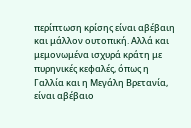περίπτωση κρίσης είναι αβέβαιη και μάλλον ουτοπική. Αλλά και μεμονωμένα ισχυρά κράτη με πυρηνικές κεφαλές, όπως η Γαλλία και η Μεγάλη Βρετανία, είναι αβέβαιο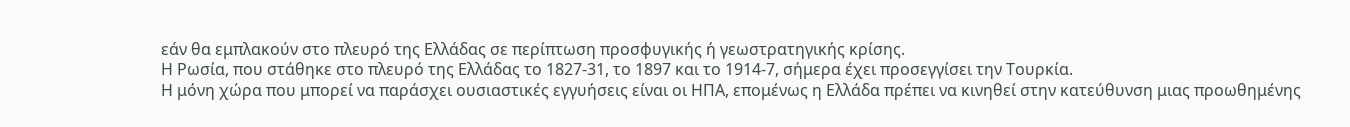εάν θα εμπλακούν στο πλευρό της Ελλάδας σε περίπτωση προσφυγικής ή γεωστρατηγικής κρίσης.
Η Ρωσία, που στάθηκε στο πλευρό της Ελλάδας το 1827-31, το 1897 και το 1914-7, σήμερα έχει προσεγγίσει την Τουρκία.
Η μόνη χώρα που μπορεί να παράσχει ουσιαστικές εγγυήσεις είναι οι ΗΠΑ, επομένως η Ελλάδα πρέπει να κινηθεί στην κατεύθυνση μιας προωθημένης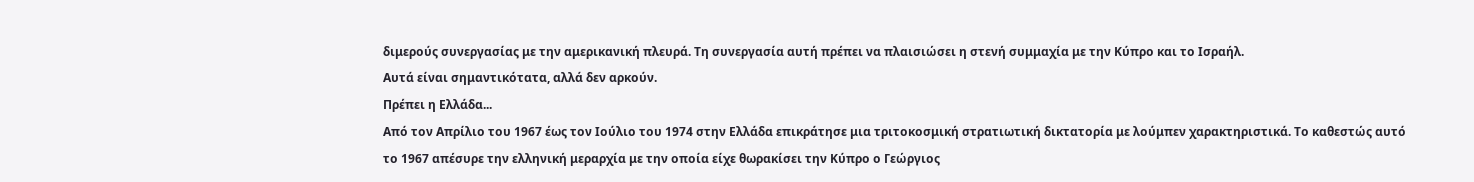διμερούς συνεργασίας με την αμερικανική πλευρά. Τη συνεργασία αυτή πρέπει να πλαισιώσει η στενή συμμαχία με την Κύπρο και το Ισραήλ.
Αυτά είναι σημαντικότατα, αλλά δεν αρκούν.
Πρέπει η Ελλάδα...
Από τον Απρίλιο του 1967 έως τον Ιούλιο του 1974 στην Ελλάδα επικράτησε μια τριτοκοσμική στρατιωτική δικτατορία με λούμπεν χαρακτηριστικά. Το καθεστώς αυτό το 1967 απέσυρε την ελληνική μεραρχία με την οποία είχε θωρακίσει την Κύπρο ο Γεώργιος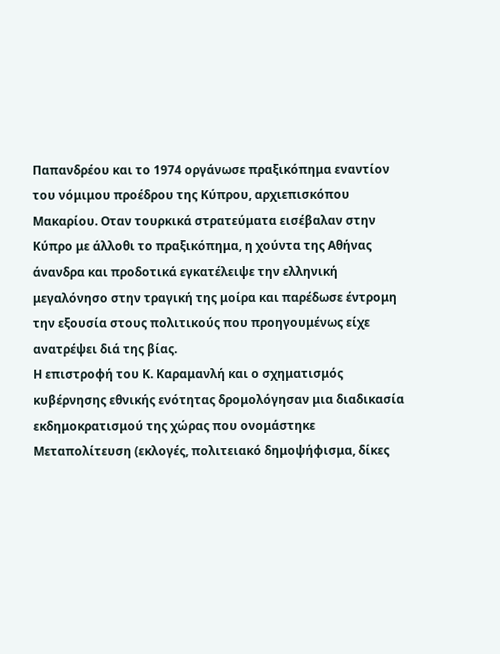Παπανδρέου και το 1974 οργάνωσε πραξικόπημα εναντίον του νόμιμου προέδρου της Κύπρου, αρχιεπισκόπου Μακαρίου. Οταν τουρκικά στρατεύματα εισέβαλαν στην Κύπρο με άλλοθι το πραξικόπημα, η χούντα της Αθήνας άνανδρα και προδοτικά εγκατέλειψε την ελληνική μεγαλόνησο στην τραγική της μοίρα και παρέδωσε έντρομη την εξουσία στους πολιτικούς που προηγουμένως είχε ανατρέψει διά της βίας.
Η επιστροφή του Κ. Καραμανλή και ο σχηματισμός κυβέρνησης εθνικής ενότητας δρομολόγησαν μια διαδικασία εκδημοκρατισμού της χώρας που ονομάστηκε Μεταπολίτευση (εκλογές, πολιτειακό δημοψήφισμα, δίκες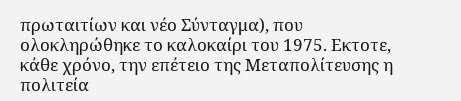πρωταιτίων και νέο Σύνταγμα), που ολοκληρώθηκε το καλοκαίρι του 1975. Εκτοτε, κάθε χρόνο, την επέτειο της Μεταπολίτευσης η πολιτεία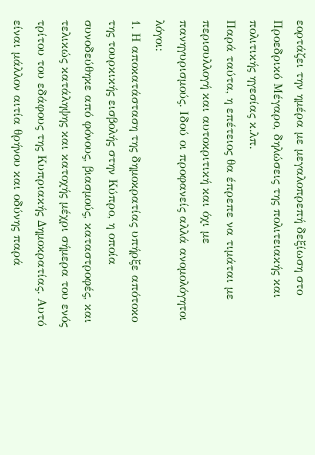εορτάζει την ημέρα με μεγαλοπρεπή δεξίωση στο Προεδρικό Μέγαρο, δηλώσεις της πολιτειακής και πολιτικής ηγεσίας κ.λπ.
Παρά ταύτα, η επέτειος θα έπρεπε να τιμάται με περισυλλογή και αυτοκριτική και όχι με πανηγυρισμούς. Ιδού οι προφανείς αλλά ανομολόγητοι λόγοι:
1. Η αποκατάσταση της δημοκρατίας υπήρξε απότοκο της τουρκικής εισβολής στην Κύπρο, η οποία συνοδεύθηκε από φόνους, βιασμούς, καταστροφές, και τελικώς κατάληψης και κατοχής μέχρι σήμερα του ενός τρίτου του εδάφους της Κυπριακής Δημοκρατίας. Αυτό είναι μάλλον αιτία θρήνου και οδύνης παρά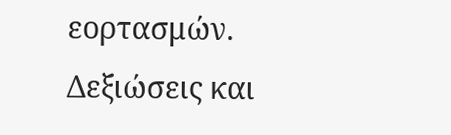εορτασμών. Δεξιώσεις και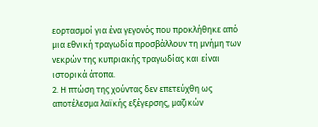εορτασμοί για ένα γεγονός που προκλήθηκε από μια εθνική τραγωδία προσβάλλουν τη μνήμη των νεκρών της κυπριακής τραγωδίας και είναι ιστορικά άτοπα.
2. Η πτώση της χούντας δεν επετεύχθη ως αποτέλεσμα λαϊκής εξέγερσης, μαζικών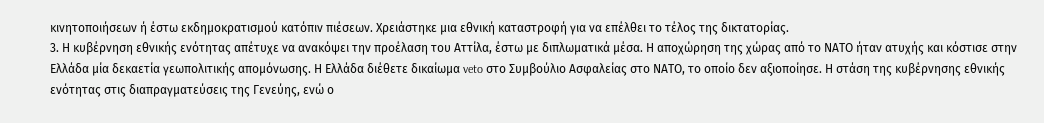κινητοποιήσεων ή έστω εκδημοκρατισμού κατόπιν πιέσεων. Χρειάστηκε μια εθνική καταστροφή για να επέλθει το τέλος της δικτατορίας.
3. Η κυβέρνηση εθνικής ενότητας απέτυχε να ανακόψει την προέλαση του Αττίλα, έστω με διπλωματικά μέσα. Η αποχώρηση της χώρας από το ΝΑΤΟ ήταν ατυχής και κόστισε στην Ελλάδα μία δεκαετία γεωπολιτικής απομόνωσης. Η Ελλάδα διέθετε δικαίωμα veto στο Συμβούλιο Ασφαλείας στο ΝΑΤΟ, το οποίο δεν αξιοποίησε. Η στάση της κυβέρνησης εθνικής ενότητας στις διαπραγματεύσεις της Γενεύης, ενώ ο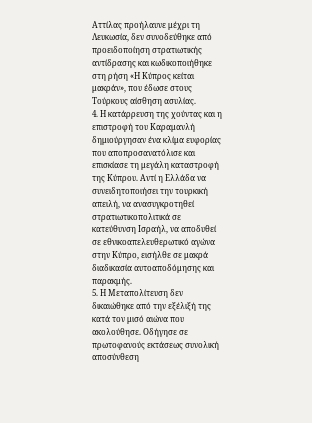Αττίλας προήλαυνε μέχρι τη Λευκωσία, δεν συνοδεύθηκε από προειδοποίηση στρατιωτικής αντίδρασης και κωδικοποιήθηκε στη ρήση «Η Κύπρος κείται μακράν», που έδωσε στους Τούρκους αίσθηση ασυλίας.
4. Η κατάρρευση της χούντας και η επιστροφή του Καραμανλή δημιούργησαν ένα κλίμα ευφορίας που αποπροσανατόλισε και επισκίασε τη μεγάλη καταστροφή της Κύπρου. Αντί η Ελλάδα να συνειδητοποιήσει την τουρκική απειλή, να ανασυγκροτηθεί στρατιωτικοπολιτικά σε κατεύθυνση Ισραήλ, να αποδυθεί σε εθνικοαπελευθερωτικό αγώνα στην Κύπρο, εισήλθε σε μακρά διαδικασία αυτοαποδόμησης και παρακμής.
5. Η Μεταπολίτευση δεν δικαιώθηκε από την εξέλιξή της κατά τον μισό αιώνα που ακολούθησε. Οδήγησε σε πρωτοφανούς εκτάσεως συνολική αποσύνθεση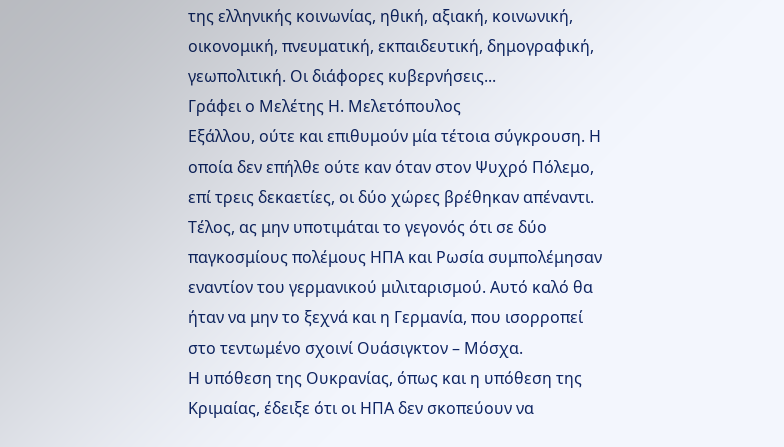της ελληνικής κοινωνίας, ηθική, αξιακή, κοινωνική, οικονομική, πνευματική, εκπαιδευτική, δημογραφική, γεωπολιτική. Οι διάφορες κυβερνήσεις...
Γράφει ο Μελέτης Η. Μελετόπουλος
Εξάλλου, ούτε και επιθυμούν μία τέτοια σύγκρουση. Η οποία δεν επήλθε ούτε καν όταν στον Ψυχρό Πόλεμο, επί τρεις δεκαετίες, οι δύο χώρες βρέθηκαν απέναντι.
Τέλος, ας μην υποτιμάται το γεγονός ότι σε δύο παγκοσμίους πολέμους ΗΠΑ και Ρωσία συμπολέμησαν εναντίον του γερμανικού μιλιταρισμού. Αυτό καλό θα ήταν να μην το ξεχνά και η Γερμανία, που ισορροπεί στο τεντωμένο σχοινί Ουάσιγκτον – Μόσχα.
Η υπόθεση της Ουκρανίας, όπως και η υπόθεση της Κριμαίας, έδειξε ότι οι ΗΠΑ δεν σκοπεύουν να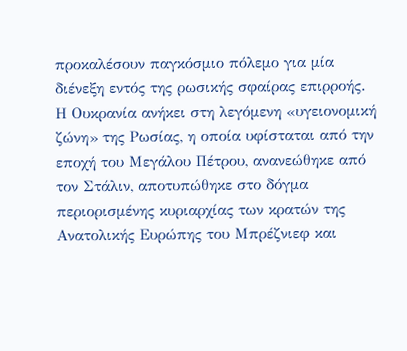προκαλέσουν παγκόσμιο πόλεμο για μία διένεξη εντός της ρωσικής σφαίρας επιρροής.
Η Ουκρανία ανήκει στη λεγόμενη «υγειονομική ζώνη» της Ρωσίας, η οποία υφίσταται από την εποχή του Μεγάλου Πέτρου, ανανεώθηκε από τον Στάλιν, αποτυπώθηκε στο δόγμα περιορισμένης κυριαρχίας των κρατών της Ανατολικής Ευρώπης του Μπρέζνιεφ και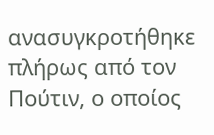ανασυγκροτήθηκε πλήρως από τον Πούτιν, ο οποίος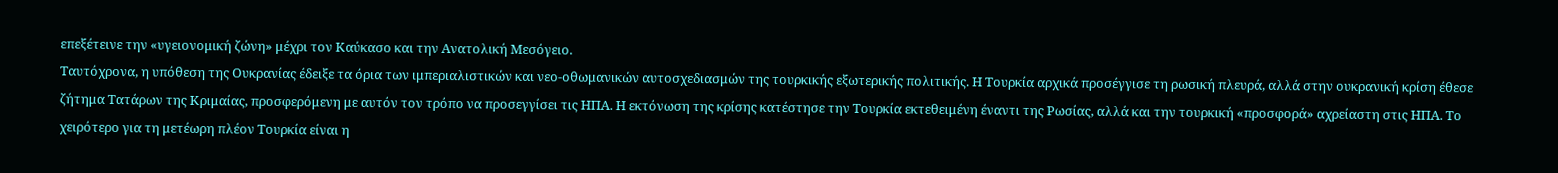επεξέτεινε την «υγειονομική ζώνη» μέχρι τον Καύκασο και την Ανατολική Μεσόγειο.
Ταυτόχρονα, η υπόθεση της Ουκρανίας έδειξε τα όρια των ιμπεριαλιστικών και νεο-οθωμανικών αυτοσχεδιασμών της τουρκικής εξωτερικής πολιτικής. Η Τουρκία αρχικά προσέγγισε τη ρωσική πλευρά, αλλά στην ουκρανική κρίση έθεσε ζήτημα Τατάρων της Κριμαίας, προσφερόμενη με αυτόν τον τρόπο να προσεγγίσει τις ΗΠΑ. Η εκτόνωση της κρίσης κατέστησε την Τουρκία εκτεθειμένη έναντι της Ρωσίας, αλλά και την τουρκική «προσφορά» αχρείαστη στις ΗΠΑ. Το χειρότερο για τη μετέωρη πλέον Τουρκία είναι η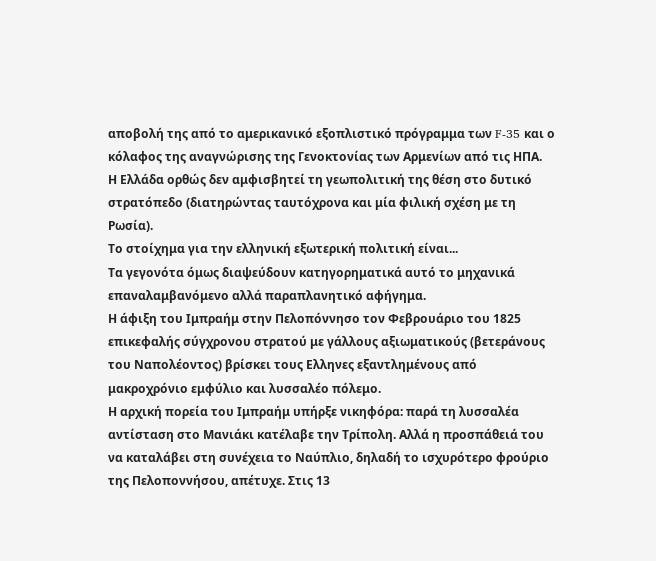αποβολή της από το αμερικανικό εξοπλιστικό πρόγραμμα των F-35 και ο κόλαφος της αναγνώρισης της Γενοκτονίας των Αρμενίων από τις ΗΠΑ.
Η Ελλάδα ορθώς δεν αμφισβητεί τη γεωπολιτική της θέση στο δυτικό στρατόπεδο (διατηρώντας ταυτόχρονα και μία φιλική σχέση με τη Ρωσία).
Το στοίχημα για την ελληνική εξωτερική πολιτική είναι...
Τα γεγονότα όμως διαψεύδουν κατηγορηματικά αυτό το μηχανικά επαναλαμβανόμενο αλλά παραπλανητικό αφήγημα.
Η άφιξη του Ιμπραήμ στην Πελοπόννησο τον Φεβρουάριο του 1825 επικεφαλής σύγχρονου στρατού με γάλλους αξιωματικούς (βετεράνους του Ναπολέοντος) βρίσκει τους Ελληνες εξαντλημένους από μακροχρόνιο εμφύλιο και λυσσαλέο πόλεμο.
Η αρχική πορεία του Ιμπραήμ υπήρξε νικηφόρα: παρά τη λυσσαλέα αντίσταση στο Μανιάκι κατέλαβε την Τρίπολη. Αλλά η προσπάθειά του να καταλάβει στη συνέχεια το Ναύπλιο, δηλαδή το ισχυρότερο φρούριο της Πελοποννήσου, απέτυχε. Στις 13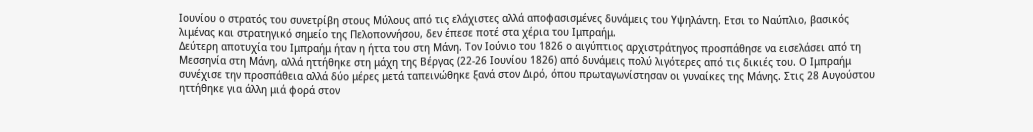Ιουνίου ο στρατός του συνετρίβη στους Μύλους από τις ελάχιστες αλλά αποφασισμένες δυνάμεις του Υψηλάντη. Ετσι το Ναύπλιο, βασικός λιμένας και στρατηγικό σημείο της Πελοποννήσου, δεν έπεσε ποτέ στα χέρια του Ιμπραήμ.
Δεύτερη αποτυχία του Ιμπραήμ ήταν η ήττα του στη Μάνη. Τον Ιούνιο του 1826 ο αιγύπτιος αρχιστράτηγος προσπάθησε να εισελάσει από τη Μεσσηνία στη Μάνη, αλλά ηττήθηκε στη μάχη της Βέργας (22-26 Ιουνίου 1826) από δυνάμεις πολύ λιγότερες από τις δικιές του. Ο Ιμπραήμ συνέχισε την προσπάθεια αλλά δύο μέρες μετά ταπεινώθηκε ξανά στον Διρό, όπου πρωταγωνίστησαν οι γυναίκες της Μάνης. Στις 28 Αυγούστου ηττήθηκε για άλλη μιά φορά στον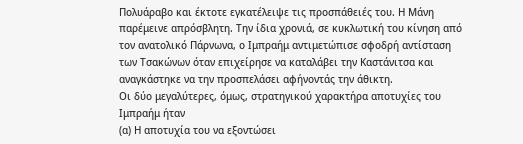Πολυάραβο και έκτοτε εγκατέλειψε τις προσπάθειές του. Η Μάνη παρέμεινε απρόσβλητη. Την ίδια χρονιά, σε κυκλωτική του κίνηση από τον ανατολικό Πάρνωνα, ο Ιμπραήμ αντιμετώπισε σφοδρή αντίσταση των Τσακώνων όταν επιχείρησε να καταλάβει την Καστάνιτσα και αναγκάστηκε να την προσπελάσει αφήνοντάς την άθικτη.
Οι δύο μεγαλύτερες, όμως, στρατηγικού χαρακτήρα αποτυχίες του Ιμπραήμ ήταν
(α) Η αποτυχία του να εξοντώσει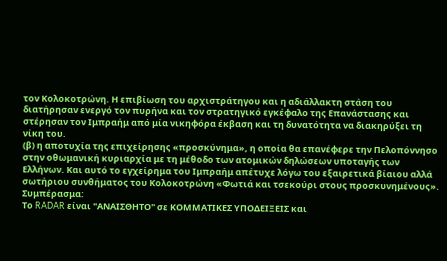τον Κολοκοτρώνη. Η επιβίωση του αρχιστράτηγου και η αδιάλλακτη στάση του διατήρησαν ενεργό τον πυρήνα και τον στρατηγικό εγκέφαλο της Επανάστασης και στέρησαν τον Ιμπραήμ από μία νικηφόρα έκβαση και τη δυνατότητα να διακηρύξει τη νίκη του.
(β) η αποτυχία της επιχείρησης «προσκύνημα», η οποία θα επανέφερε την Πελοπόννησο στην οθωμανική κυριαρχία με τη μέθοδο των ατομικών δηλώσεων υποταγής των Ελλήνων. Και αυτό το εγχείρημα του Ιμπραήμ απέτυχε λόγω του εξαιρετικά βίαιου αλλά σωτήριου συνθήματος του Κολοκοτρώνη «Φωτιά και τσεκούρι στους προσκυνημένους».
Συμπέρασμα:
Το RADAR είναι "ΑΝΑΙΣΘΗΤΟ" σε ΚΟΜΜΑΤΙΚΕΣ ΥΠΟΔΕΙΞΕΙΣ και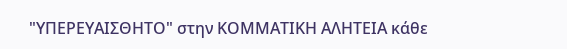"ΥΠΕΡΕΥΑΙΣΘΗΤΟ" στην ΚΟΜΜΑΤΙΚΗ ΑΛΗΤΕΙΑ κάθε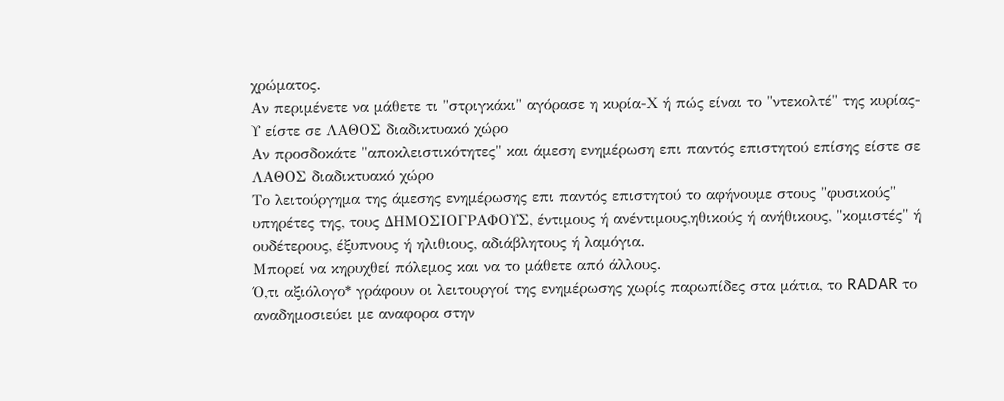χρώματος.
Αν περιμένετε να μάθετε τι "στριγκάκι" αγόρασε η κυρία-Χ ή πώς είναι το "ντεκολτέ" της κυρίας-Υ είστε σε ΛΑΘΟΣ διαδικτυακό χώρο
Αν προσδοκάτε "αποκλειστικότητες" και άμεση ενημέρωση επι παντός επιστητού επίσης είστε σε ΛΑΘΟΣ διαδικτυακό χώρο
Το λειτούργημα της άμεσης ενημέρωσης επι παντός επιστητού το αφήνουμε στους "φυσικούς" υπηρέτες της, τους ΔΗΜΟΣΙΟΓΡΑΦΟΥΣ, έντιμους ή ανέντιμους,ηθικούς ή ανήθικους, "κομιστές" ή ουδέτερους, έξυπνους ή ηλιθιους, αδιάβλητους ή λαμόγια.
Μπορεί να κηρυχθεί πόλεμος και να το μάθετε από άλλους.
Ό,τι αξιόλογο* γράφουν οι λειτουργοί της ενημέρωσης χωρίς παρωπίδες στα μάτια, το RADAR το αναδημοσιεύει με αναφορα στην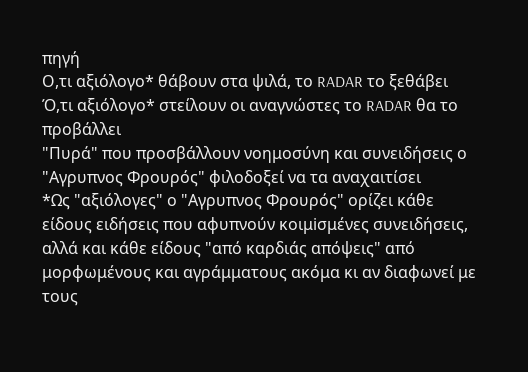πηγή
Ο,τι αξιόλογο* θάβουν στα ψιλά, το RADAR το ξεθάβει
Ό,τι αξιόλογο* στείλουν οι αναγνώστες το RADAR θα το προβάλλει
"Πυρά" που προσβάλλουν νοημοσύνη και συνειδήσεις ο "Αγρυπνος Φρουρός" φιλοδοξεί να τα αναχαιτίσει
*Ως "αξιόλογες" ο "Αγρυπνος Φρουρός" ορίζει κάθε είδους ειδήσεις που αφυπνούν κοιμiσμένες συνειδήσεις, αλλά και κάθε είδους "από καρδιάς απόψεις" από μορφωμένους και αγράμματους ακόμα κι αν διαφωνεί με τους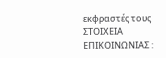εκφραστές τους
ΣΤΟΙΧΕΙΑ ΕΠΙΚΟΙΝΩΝΙΑΣ :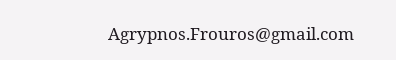Agrypnos.Frouros@gmail.com